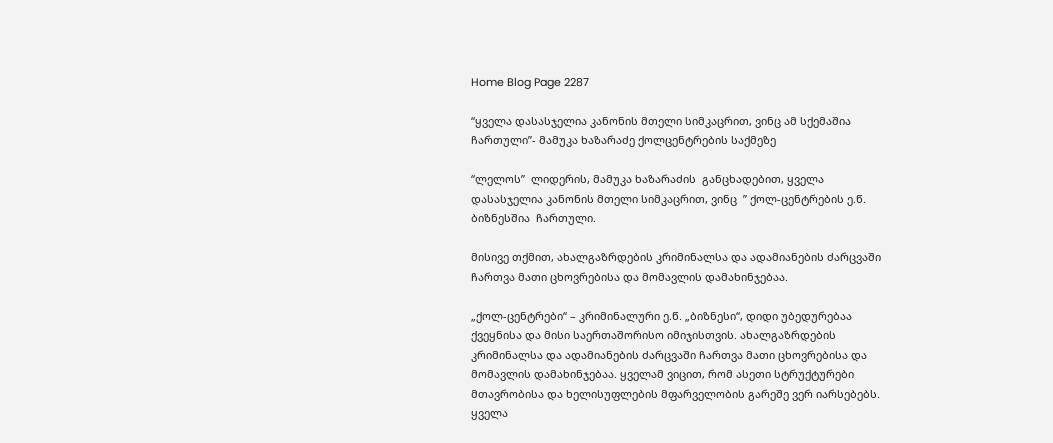Home Blog Page 2287

“ყველა დასასჯელია კანონის მთელი სიმკაცრით, ვინც ამ სქემაშია ჩართული”- მამუკა ხაზარაძე ქოლცენტრების საქმეზე

“ლელოს”  ლიდერის, მამუკა ხაზარაძის  განცხადებით, ყველა დასასჯელია კანონის მთელი სიმკაცრით, ვინც  ” ქოლ-ცენტრების ე.წ. ბიზნესშია  ჩართული.

მისივე თქმით, ახალგაზრდების კრიმინალსა და ადამიანების ძარცვაში ჩართვა მათი ცხოვრებისა და მომავლის დამახინჯებაა.

„ქოლ-ცენტრები“ – კრიმინალური ე.წ. „ბიზნესი“, დიდი უბედურებაა ქვეყნისა და მისი საერთაშორისო იმიჯისთვის. ახალგაზრდების კრიმინალსა და ადამიანების ძარცვაში ჩართვა მათი ცხოვრებისა და მომავლის დამახინჯებაა. ყველამ ვიცით, რომ ასეთი სტრუქტურები მთავრობისა და ხელისუფლების მფარველობის გარეშე ვერ იარსებებს. ყველა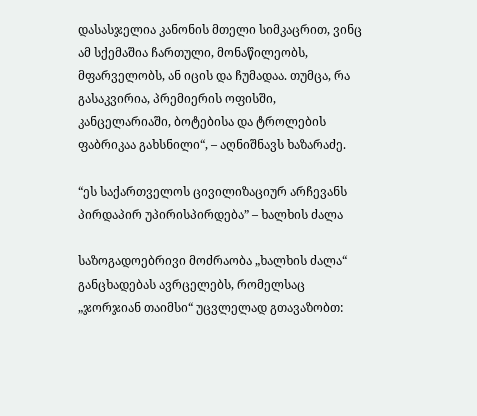დასასჯელია კანონის მთელი სიმკაცრით, ვინც ამ სქემაშია ჩართული, მონაწილეობს, მფარველობს, ან იცის და ჩუმადაა. თუმცა, რა გასაკვირია, პრემიერის ოფისში, კანცელარიაში, ბოტებისა და ტროლების ფაბრიკაა გახსნილი“, – აღნიშნავს ხაზარაძე.

“ეს საქართველოს ცივილიზაციურ არჩევანს პირდაპირ უპირისპირდება” – ხალხის ძალა

საზოგადოებრივი მოძრაობა „ხალხის ძალა“ განცხადებას ავრცელებს, რომელსაც „ჯორჯიან თაიმსი“ უცვლელად გთავაზობთ: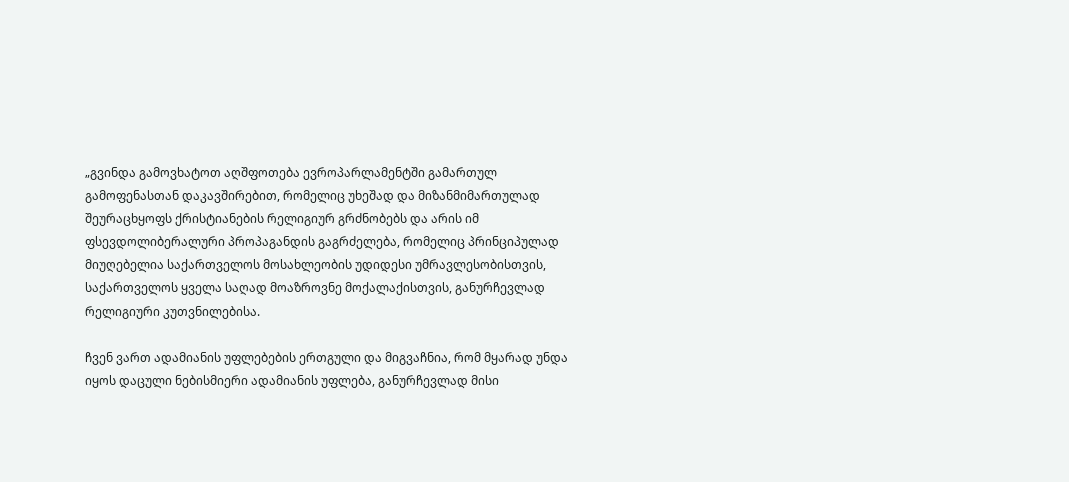„გვინდა გამოვხატოთ აღშფოთება ევროპარლამენტში გამართულ გამოფენასთან დაკავშირებით, რომელიც უხეშად და მიზანმიმართულად შეურაცხყოფს ქრისტიანების რელიგიურ გრძნობებს და არის იმ ფსევდოლიბერალური პროპაგანდის გაგრძელება, რომელიც პრინციპულად მიუღებელია საქართველოს მოსახლეობის უდიდესი უმრავლესობისთვის, საქართველოს ყველა საღად მოაზროვნე მოქალაქისთვის, განურჩევლად რელიგიური კუთვნილებისა.

ჩვენ ვართ ადამიანის უფლებების ერთგული და მიგვაჩნია, რომ მყარად უნდა იყოს დაცული ნებისმიერი ადამიანის უფლება, განურჩევლად მისი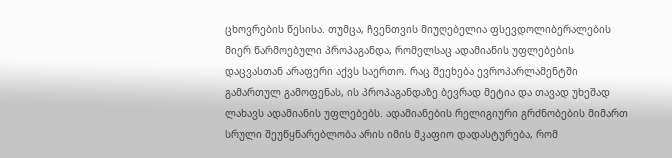ცხოვრების წესისა. თუმცა, ჩვენთვის მიუღებელია ფსევდოლიბერალების მიერ წარმოებული პროპაგანდა, რომელსაც ადამიანის უფლებების დაცვასთან არაფერი აქვს საერთო. რაც შეეხება ევროპარლამენტში გამართულ გამოფენას, ის პროპაგანდაზე ბევრად მეტია და თავად უხეშად ლახავს ადამიანის უფლებებს. ადამიანების რელიგიური გრძნობების მიმართ სრული შეუწყნარებლობა არის იმის მკაფიო დადასტურება, რომ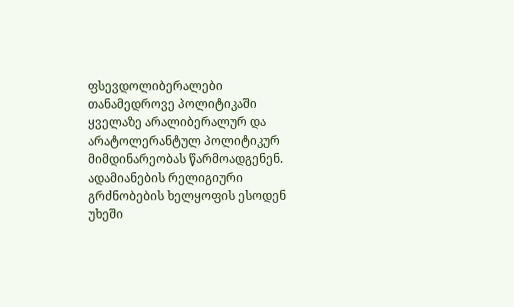ფსევდოლიბერალები თანამედროვე პოლიტიკაში ყველაზე არალიბერალურ და არატოლერანტულ პოლიტიკურ მიმდინარეობას წარმოადგენენ. ადამიანების რელიგიური გრძნობების ხელყოფის ესოდენ უხეში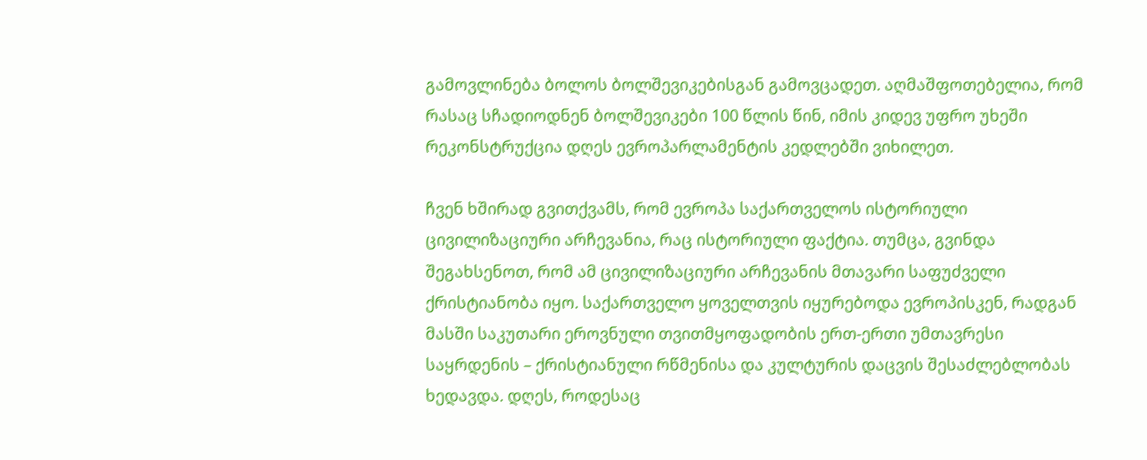გამოვლინება ბოლოს ბოლშევიკებისგან გამოვცადეთ. აღმაშფოთებელია, რომ რასაც სჩადიოდნენ ბოლშევიკები 100 წლის წინ, იმის კიდევ უფრო უხეში რეკონსტრუქცია დღეს ევროპარლამენტის კედლებში ვიხილეთ.

ჩვენ ხშირად გვითქვამს, რომ ევროპა საქართველოს ისტორიული ცივილიზაციური არჩევანია, რაც ისტორიული ფაქტია. თუმცა, გვინდა შეგახსენოთ, რომ ამ ცივილიზაციური არჩევანის მთავარი საფუძველი ქრისტიანობა იყო. საქართველო ყოველთვის იყურებოდა ევროპისკენ, რადგან მასში საკუთარი ეროვნული თვითმყოფადობის ერთ-ერთი უმთავრესი საყრდენის – ქრისტიანული რწმენისა და კულტურის დაცვის შესაძლებლობას ხედავდა. დღეს, როდესაც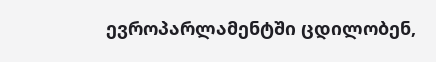ევროპარლამენტში ცდილობენ,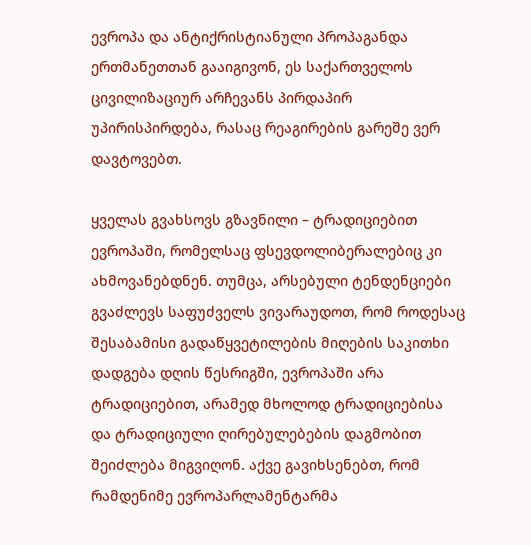ევროპა და ანტიქრისტიანული პროპაგანდა ერთმანეთთან გააიგივონ, ეს საქართველოს ცივილიზაციურ არჩევანს პირდაპირ უპირისპირდება, რასაც რეაგირების გარეშე ვერ დავტოვებთ.

ყველას გვახსოვს გზავნილი – ტრადიციებით ევროპაში, რომელსაც ფსევდოლიბერალებიც კი ახმოვანებდნენ. თუმცა, არსებული ტენდენციები გვაძლევს საფუძველს ვივარაუდოთ, რომ როდესაც შესაბამისი გადაწყვეტილების მიღების საკითხი დადგება დღის წესრიგში, ევროპაში არა ტრადიციებით, არამედ მხოლოდ ტრადიციებისა და ტრადიციული ღირებულებების დაგმობით შეიძლება მიგვიღონ. აქვე გავიხსენებთ, რომ რამდენიმე ევროპარლამენტარმა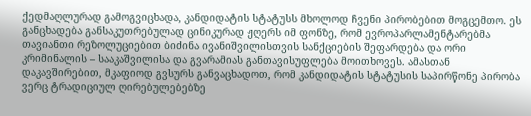ქედმაღლურად გამოგვიცხადა, კანდიდატის სტატუსს მხოლოდ ჩვენი პირობებით მოგცემთო. ეს განცხადება განსაკუთრებულად ცინიკურად ჟღერს იმ ფონზე, რომ ევროპარლამენტარებმა თავიანთი რეზოლუციებით ბიძინა ივანიშვილისთვის სანქციების შეფარდება და ორი კრიმინალის – სააკაშვილისა და გვარამიას განთავისუფლება მოითხოვეს. ამასთან დაკავშირებით, მკაფიოდ გვსურს განვაცხადოთ, რომ კანდიდატის სტატუსის საპირწონე პირობა ვერც ტრადიციულ ღირებულებებზე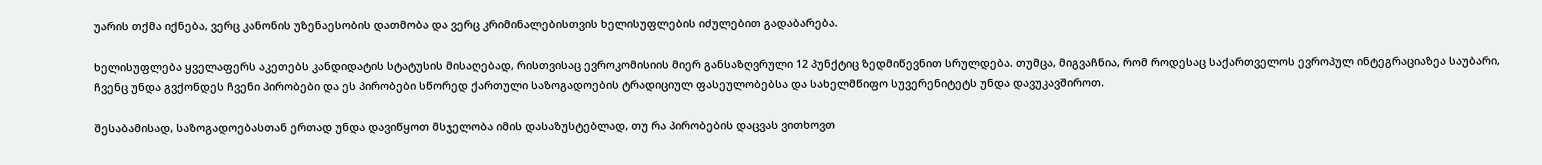უარის თქმა იქნება, ვერც კანონის უზენაესობის დათმობა და ვერც კრიმინალებისთვის ხელისუფლების იძულებით გადაბარება.

ხელისუფლება ყველაფერს აკეთებს კანდიდატის სტატუსის მისაღებად, რისთვისაც ევროკომისიის მიერ განსაზღვრული 12 პუნქტიც ზედმიწევნით სრულდება. თუმცა, მიგვაჩნია, რომ როდესაც საქართველოს ევროპულ ინტეგრაციაზეა საუბარი, ჩვენც უნდა გვქონდეს ჩვენი პირობები და ეს პირობები სწორედ ქართული საზოგადოების ტრადიციულ ფასეულობებსა და სახელმწიფო სუვერენიტეტს უნდა დავუკავშიროთ.

შესაბამისად, საზოგადოებასთან ერთად უნდა დავიწყოთ მსჯელობა იმის დასაზუსტებლად, თუ რა პირობების დაცვას ვითხოვთ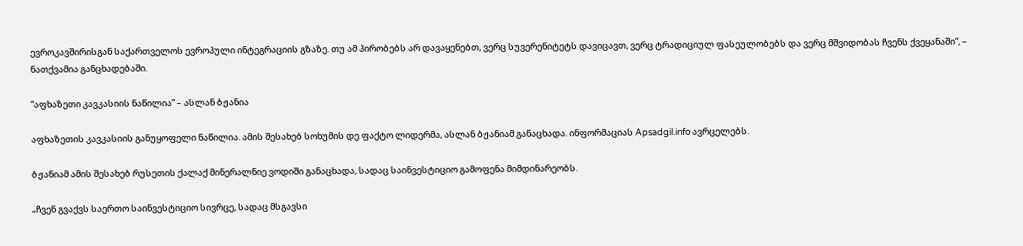ევროკავშირისგან საქართველოს ევროპული ინტეგრაციის გზაზე. თუ ამ პირობებს არ დავაყენებთ, ვერც სუვერენიტეტს დავიცავთ, ვერც ტრადიციულ ფასეულობებს და ვერც მშვიდობას ჩვენს ქვეყანაში“, – ნათქვამია განცხადებაში.

“აფხაზეთი კავკასიის ნაწილია” – ასლან ბჟანია

აფხაზეთის კავკასიის განუყოფელი ნაწილია. ამის შესახებ სოხუმის დე ფაქტო ლიდერმა, ასლან ბჟანიამ განაცხადა. ინფორმაციას Apsadgil.info ავრცელებს.

ბჟანიამ ამის შესახებ რუსეთის ქალაქ მინერალნიე ვოდიში განაცხადა, სადაც საინვესტიციო გამოფენა მიმდინარეობს.

„ჩვენ გვაქვს საერთო საინვესტიციო სივრცე, სადაც მსგავსი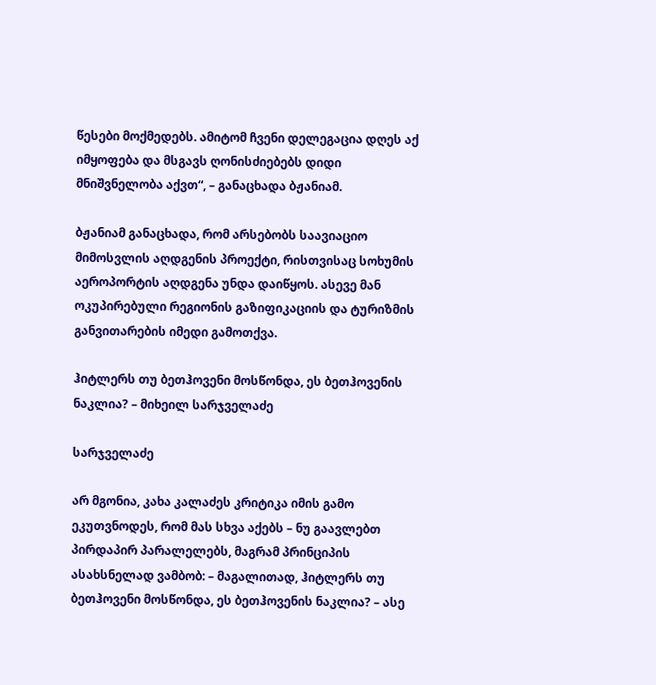წესები მოქმედებს. ამიტომ ჩვენი დელეგაცია დღეს აქ იმყოფება და მსგავს ღონისძიებებს დიდი მნიშვნელობა აქვთ“, – განაცხადა ბჟანიამ.

ბჟანიამ განაცხადა, რომ არსებობს საავიაციო მიმოსვლის აღდგენის პროექტი, რისთვისაც სოხუმის აეროპორტის აღდგენა უნდა დაიწყოს. ასევე მან ოკუპირებული რეგიონის გაზიფიკაციის და ტურიზმის განვითარების იმედი გამოთქვა.

ჰიტლერს თუ ბეთჰოვენი მოსწონდა, ეს ბეთჰოვენის ნაკლია? – მიხეილ სარჯველაძე

სარჯველაძე

არ მგონია, კახა კალაძეს კრიტიკა იმის გამო ეკუთვნოდეს, რომ მას სხვა აქებს – ნუ გაავლებთ პირდაპირ პარალელებს, მაგრამ პრინციპის ასახსნელად ვამბობ: – მაგალითად, ჰიტლერს თუ ბეთჰოვენი მოსწონდა, ეს ბეთჰოვენის ნაკლია? – ასე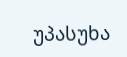უპასუხა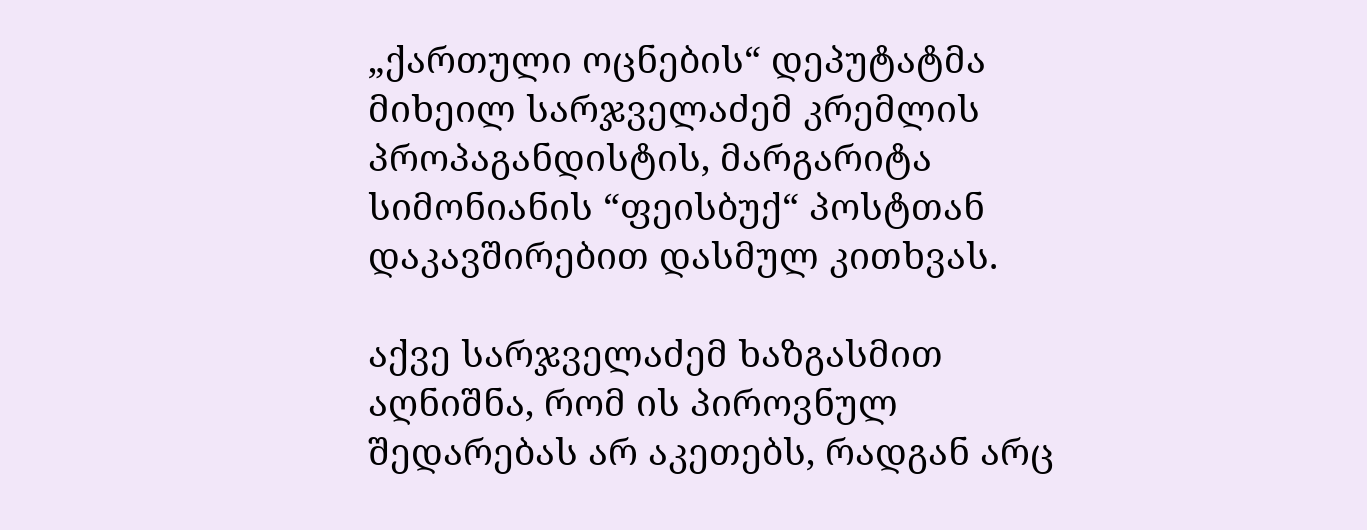„ქართული ოცნების“ დეპუტატმა მიხეილ სარჯველაძემ კრემლის პროპაგანდისტის, მარგარიტა სიმონიანის “ფეისბუქ“ პოსტთან დაკავშირებით დასმულ კითხვას.

აქვე სარჯველაძემ ხაზგასმით აღნიშნა, რომ ის პიროვნულ შედარებას არ აკეთებს, რადგან არც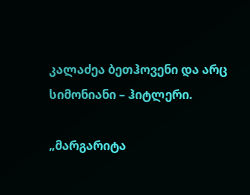კალაძეა ბეთჰოვენი და არც სიმონიანი – ჰიტლერი.

„მარგარიტა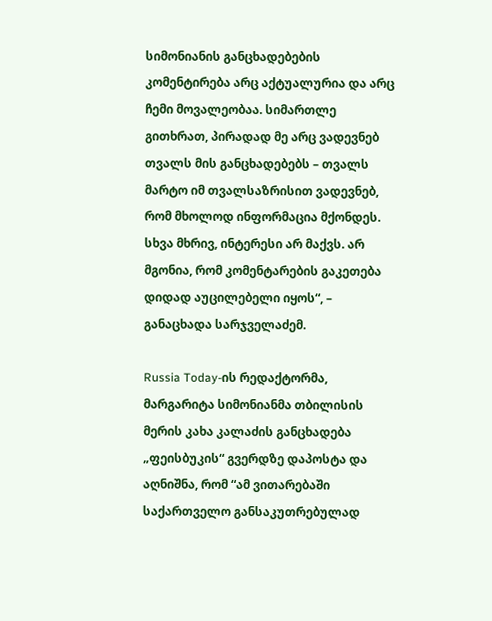სიმონიანის განცხადებების კომენტირება არც აქტუალურია და არც ჩემი მოვალეობაა. სიმართლე გითხრათ, პირადად მე არც ვადევნებ თვალს მის განცხადებებს – თვალს მარტო იმ თვალსაზრისით ვადევნებ, რომ მხოლოდ ინფორმაცია მქონდეს. სხვა მხრივ, ინტერესი არ მაქვს. არ მგონია, რომ კომენტარების გაკეთება დიდად აუცილებელი იყოს“, – განაცხადა სარჯველაძემ.

Russia Today-ის რედაქტორმა, მარგარიტა სიმონიანმა თბილისის მერის კახა კალაძის განცხადება „ფეისბუკის“ გვერდზე დაპოსტა და აღნიშნა, რომ “ამ ვითარებაში საქართველო განსაკუთრებულად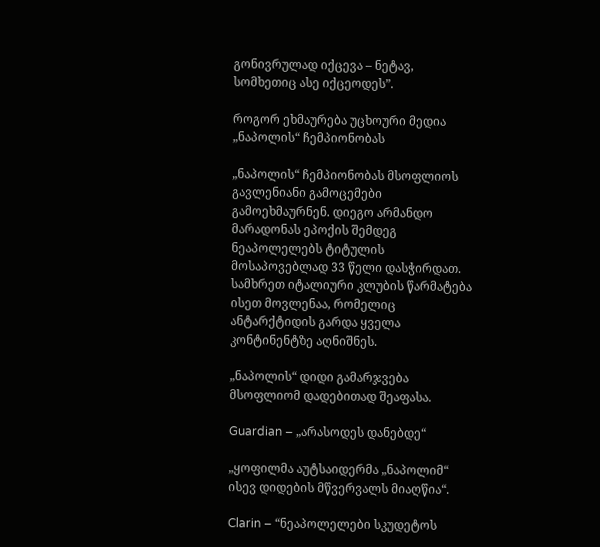გონივრულად იქცევა – ნეტავ, სომხეთიც ასე იქცეოდეს”.

როგორ ეხმაურება უცხოური მედია „ნაპოლის“ ჩემპიონობას

„ნაპოლის“ ჩემპიონობას მსოფლიოს გავლენიანი გამოცემები გამოეხმაურნენ. დიეგო არმანდო მარადონას ეპოქის შემდეგ ნეაპოლელებს ტიტულის მოსაპოვებლად 33 წელი დასჭირდათ. სამხრეთ იტალიური კლუბის წარმატება ისეთ მოვლენაა, რომელიც ანტარქტიდის გარდა ყველა კონტინენტზე აღნიშნეს.

„ნაპოლის“ დიდი გამარჯვება მსოფლიომ დადებითად შეაფასა.

Guardian – „არასოდეს დანებდე“

„ყოფილმა აუტსაიდერმა „ნაპოლიმ“ ისევ დიდების მწვერვალს მიაღწია“.

Clarin – “ნეაპოლელები სკუდეტოს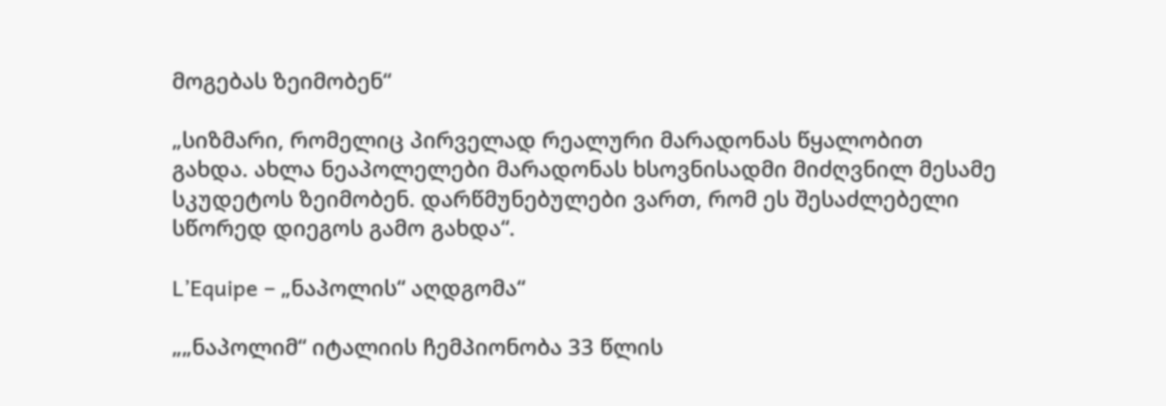მოგებას ზეიმობენ“

„სიზმარი, რომელიც პირველად რეალური მარადონას წყალობით გახდა. ახლა ნეაპოლელები მარადონას ხსოვნისადმი მიძღვნილ მესამე სკუდეტოს ზეიმობენ. დარწმუნებულები ვართ, რომ ეს შესაძლებელი სწორედ დიეგოს გამო გახდა“.

L’Equipe – „ნაპოლის“ აღდგომა“

„„ნაპოლიმ“ იტალიის ჩემპიონობა 33 წლის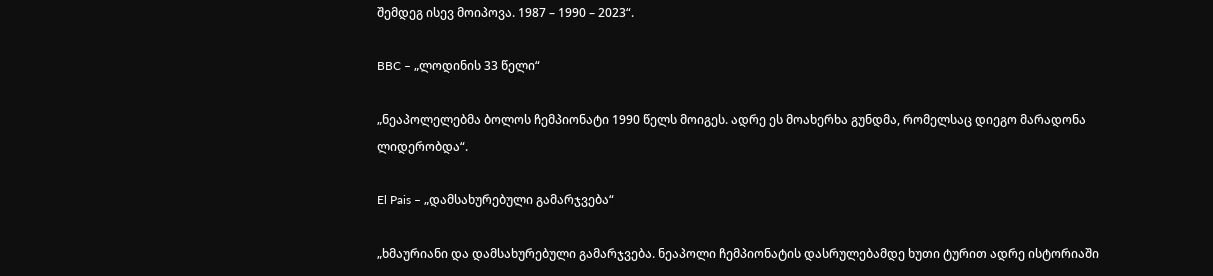შემდეგ ისევ მოიპოვა. 1987 – 1990 – 2023“.

BBC – „ლოდინის 33 წელი“

„ნეაპოლელებმა ბოლოს ჩემპიონატი 1990 წელს მოიგეს. ადრე ეს მოახერხა გუნდმა, რომელსაც დიეგო მარადონა ლიდერობდა“.

El Pais – „დამსახურებული გამარჯვება“

„ხმაურიანი და დამსახურებული გამარჯვება. ნეაპოლი ჩემპიონატის დასრულებამდე ხუთი ტურით ადრე ისტორიაში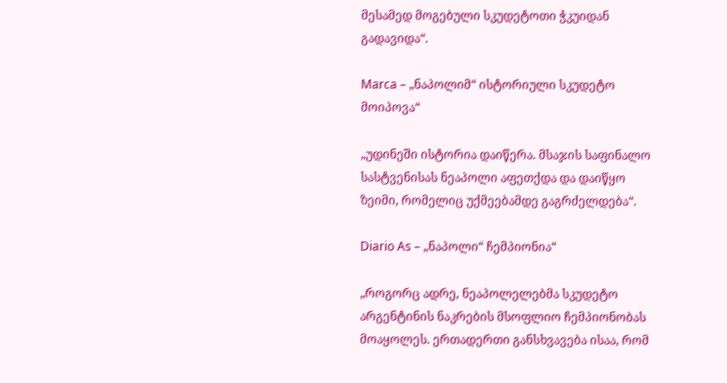მესამედ მოგებული სკუდეტოთი ჭკუიდან გადავიდა“.

Marca – „ნაპოლიმ“ ისტორიული სკუდეტო მოიპოვა“

„უდინეში ისტორია დაიწერა. მსაჯის საფინალო სასტვენისას ნეაპოლი აფეთქდა და დაიწყო ზეიმი, რომელიც უქმეებამდე გაგრძელდება“.

Diario As – „ნაპოლი“ ჩემპიონია“

„როგორც ადრე, ნეაპოლელებმა სკუდეტო არგენტინის ნაკრების მსოფლიო ჩემპიონობას მოაყოლეს. ერთადერთი განსხვავება ისაა, რომ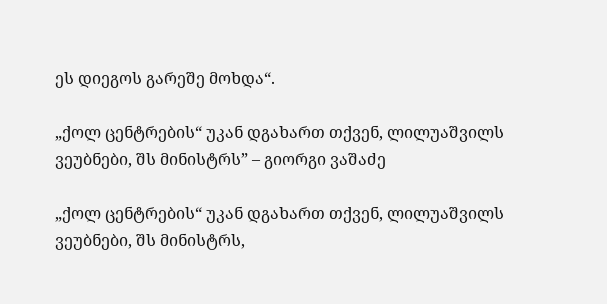ეს დიეგოს გარეშე მოხდა“.

„ქოლ ცენტრების“ უკან დგახართ თქვენ, ლილუაშვილს ვეუბნები, შს მინისტრს” – გიორგი ვაშაძე

„ქოლ ცენტრების“ უკან დგახართ თქვენ, ლილუაშვილს ვეუბნები, შს მინისტრს,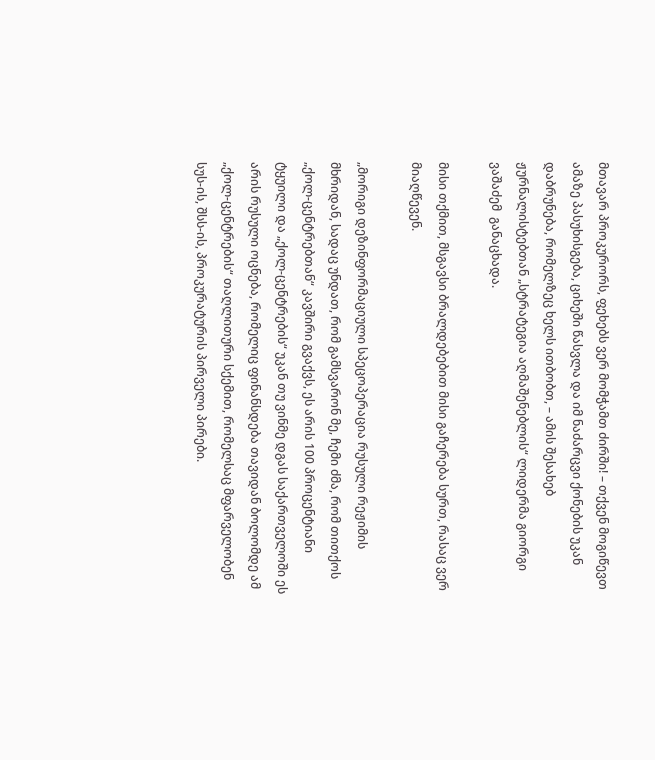მთავარ პროკურორს, ფეხებს ვერ მომჭამთ ძირში! – თქვენ მოგიწევთ ამაზე პასუხისგება, ციხეში წასვლა და იმ ნაძარცვი ქონების უკან დაბრუნება, რომელზეც ხელს ითბობთ, – ამის შესახებ ჟურნალისტებთან „სტრატეგია აღმაშენებლის“ ლიდერმა გიორგი ვაშაძემ  განაცხადა.

მისი თქმით, მსგავსი ბრალდებებით მისი გაჩერება სურთ, რასაც ვერ მიაღწევენ.

„მორიგი დეზინფორმაციული სპეცოპერაცია რუსული რეჟიმის მხრიდან, სადაც უნდათ, რომ გამსვარონ მე, ჩემი ძმა, რომ თითქოს „ქოლ-ცენტრებთან“ კავშირი გვაქვს, ეს არის 100 პროცენტიანი ტყუილი და „ქოლ-ცენტრების“ უკან თუ ვინმე დგას საქართველოში ეს არის რუსული ოცნება, რომელიც ფინანსდება თავიდან ბოლომდე ამ „ქოლ-ცენტრების“ თაღლითური სქემით, რომელსაც მფარველობენ სუს-ის, შსს-ის, პროკურატურის პირველი პირები.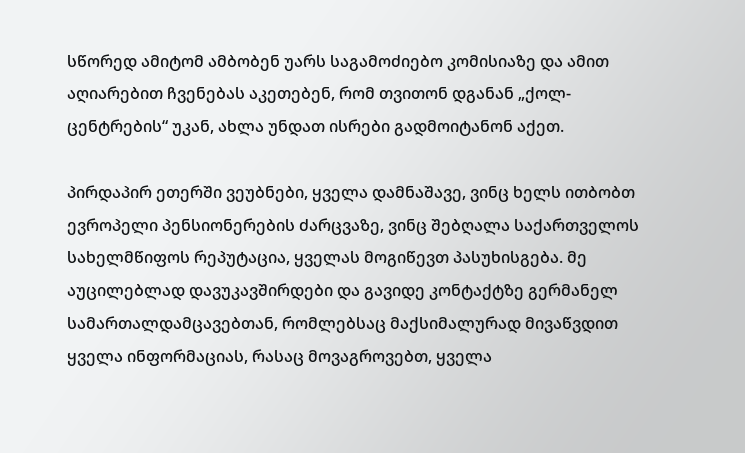სწორედ ამიტომ ამბობენ უარს საგამოძიებო კომისიაზე და ამით აღიარებით ჩვენებას აკეთებენ, რომ თვითონ დგანან „ქოლ-ცენტრების“ უკან, ახლა უნდათ ისრები გადმოიტანონ აქეთ.

პირდაპირ ეთერში ვეუბნები, ყველა დამნაშავე, ვინც ხელს ითბობთ ევროპელი პენსიონერების ძარცვაზე, ვინც შებღალა საქართველოს სახელმწიფოს რეპუტაცია, ყველას მოგიწევთ პასუხისგება. მე აუცილებლად დავუკავშირდები და გავიდე კონტაქტზე გერმანელ სამართალდამცავებთან, რომლებსაც მაქსიმალურად მივაწვდით ყველა ინფორმაციას, რასაც მოვაგროვებთ, ყველა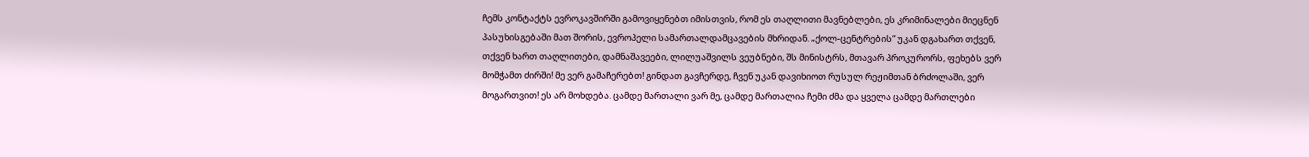ჩემს კონტაქტს ევროკავშირში გამოვიყენებთ იმისთვის, რომ ეს თაღლითი მავნებლები, ეს კრიმინალები მიეცნენ პასუხისგებაში მათ შორის, ევროპელი სამართალდამცავების მხრიდან. „ქოლ-ცენტრების“ უკან დგახართ თქვენ, თქვენ ხართ თაღლითები, დამნაშავეები, ლილუაშვილს ვეუბნები, შს მინისტრს, მთავარ პროკურორს, ფეხებს ვერ მომჭამთ ძირში! მე ვერ გამაჩერებთ! გინდათ გავჩერდე, ჩვენ უკან დავიხიოთ რუსულ რეჟიმთან ბრძოლაში, ვერ მოგართვით! ეს არ მოხდება. ცამდე მართალი ვარ მე, ცამდე მართალია ჩემი ძმა და ყველა ცამდე მართლები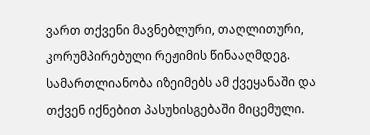ვართ თქვენი მავნებლური, თაღლითური, კორუმპირებული რეჟიმის წინააღმდეგ. სამართლიანობა იზეიმებს ამ ქვეყანაში და თქვენ იქნებით პასუხისგებაში მიცემული.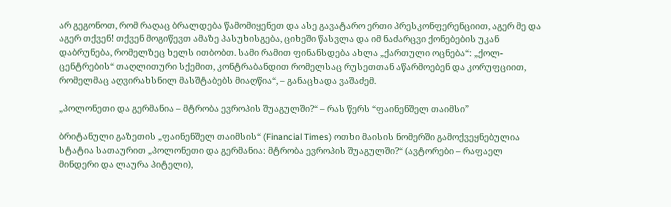არ გეგონოთ, რომ რაღაც ბრალდება წამომიყენეთ და ასე გავატარო ერთი პრესკონფერენციით, აგერ მე და აგერ თქვენ! თქვენ მოგიწევთ ამაზე პასუხისგება, ციხეში წასვლა და იმ ნაძარცვი ქონებების უკან დაბრუნება, რომელზეც ხელს ითბობთ. სამი რამით ფინანსდება ახლა „ქართული ოცნება“: „ქოლ-ცენტრების“ თაღლითური სქემით, კონტრაბანდით რომელსაც რუსეთთან აწარმოებენ და კორუფციით, რომელმაც აღვირახსნილ მასშტაბებს მიაღწია“, – განაცხადა ვაშაძემ.

„პოლონეთი და გერმანია – მტრობა ევროპის შუაგულში?“ – რას წერს “ფაინენშელ თაიმსი”

ბრიტანული გაზეთის „ფაინენშელ თაიმსის“ (Financial Times) ოთხი მაისის ნომერში გამოქვეყნებულია სტატია სათაურით „პოლონეთი და გერმანია: მტრობა ევროპის შუაგულში?“ (ავტორები – რაფაელ მინდერი და ლაურა პიტელი),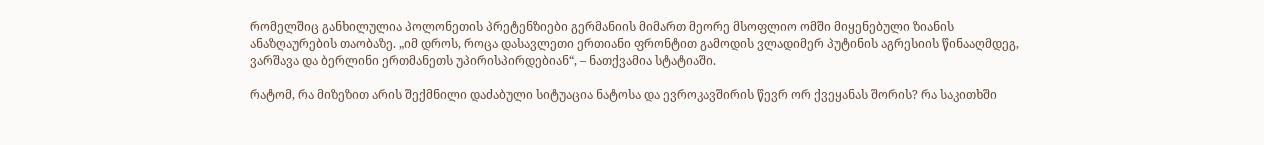რომელშიც განხილულია პოლონეთის პრეტენზიები გერმანიის მიმართ მეორე მსოფლიო ომში მიყენებული ზიანის ანაზღაურების თაობაზე. „იმ დროს, როცა დასავლეთი ერთიანი ფრონტით გამოდის ვლადიმერ პუტინის აგრესიის წინააღმდეგ, ვარშავა და ბერლინი ერთმანეთს უპირისპირდებიან“, – ნათქვამია სტატიაში.

რატომ, რა მიზეზით არის შექმნილი დაძაბული სიტუაცია ნატოსა და ევროკავშირის წევრ ორ ქვეყანას შორის? რა საკითხში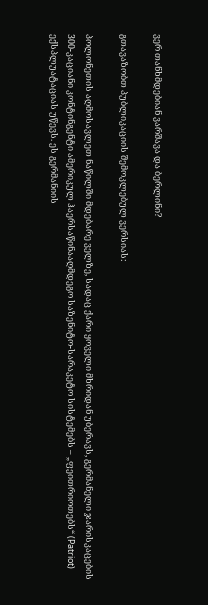ვერ თანხმდებიან ვარშავა და ბერლინი?

გთავაზობთ პუბლიკაციის შემოკლებულ ვერსიას:

პოლონეთის აღმოსავლეთ ნაწილში მდებარე ველზე, სადაც ქარი ყოველი მხრიდან უბერავს, გერმანელი ჯარისკაცების 300-კაციანი კონტინგენტი ამერიკულ ჰაერსაწინააღმდეგო საზენიტო-სარაკეტო სისტემებს – „ფეითრიოთებს“ (Patriot) ექსპლუატაციას უწევს. ეს გერმანიის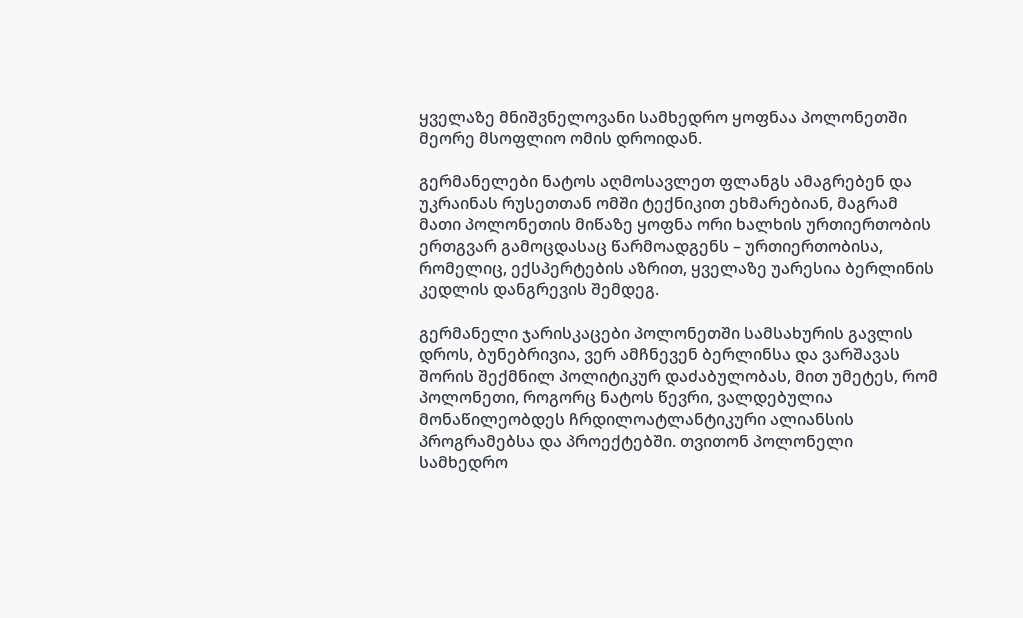ყველაზე მნიშვნელოვანი სამხედრო ყოფნაა პოლონეთში მეორე მსოფლიო ომის დროიდან.

გერმანელები ნატოს აღმოსავლეთ ფლანგს ამაგრებენ და უკრაინას რუსეთთან ომში ტექნიკით ეხმარებიან, მაგრამ მათი პოლონეთის მიწაზე ყოფნა ორი ხალხის ურთიერთობის ერთგვარ გამოცდასაც წარმოადგენს – ურთიერთობისა, რომელიც, ექსპერტების აზრით, ყველაზე უარესია ბერლინის კედლის დანგრევის შემდეგ.

გერმანელი ჯარისკაცები პოლონეთში სამსახურის გავლის დროს, ბუნებრივია, ვერ ამჩნევენ ბერლინსა და ვარშავას შორის შექმნილ პოლიტიკურ დაძაბულობას, მით უმეტეს, რომ პოლონეთი, როგორც ნატოს წევრი, ვალდებულია მონაწილეობდეს ჩრდილოატლანტიკური ალიანსის პროგრამებსა და პროექტებში. თვითონ პოლონელი სამხედრო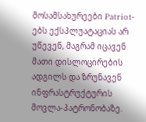მოსამსახურეები Patriot-ებს ექსპლუატაციას არ უწევენ, მაგრამ იცავენ მათი დისლოცირების ადგილს და ზრუნავენ ინფრასტრუქტურის მოვლა-პატრონობაზე.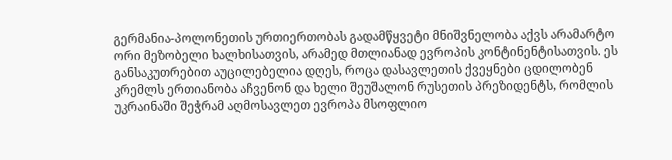გერმანია-პოლონეთის ურთიერთობას გადამწყვეტი მნიშვნელობა აქვს არამარტო ორი მეზობელი ხალხისათვის, არამედ მთლიანად ევროპის კონტინენტისათვის. ეს განსაკუთრებით აუცილებელია დღეს, როცა დასავლეთის ქვეყნები ცდილობენ კრემლს ერთიანობა აჩვენონ და ხელი შეუშალონ რუსეთის პრეზიდენტს, რომლის უკრაინაში შეჭრამ აღმოსავლეთ ევროპა მსოფლიო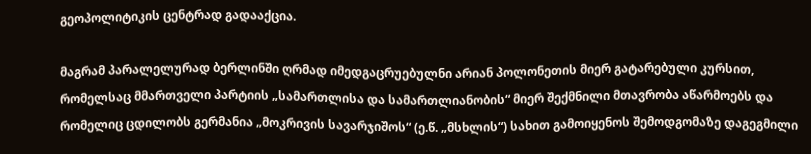გეოპოლიტიკის ცენტრად გადააქცია.

მაგრამ პარალელურად ბერლინში ღრმად იმედგაცრუებულნი არიან პოლონეთის მიერ გატარებული კურსით, რომელსაც მმართველი პარტიის „სამართლისა და სამართლიანობის“ მიერ შექმნილი მთავრობა აწარმოებს და რომელიც ცდილობს გერმანია „მოკრივის სავარჯიშოს“ (ე.წ. „მსხლის“) სახით გამოიყენოს შემოდგომაზე დაგეგმილი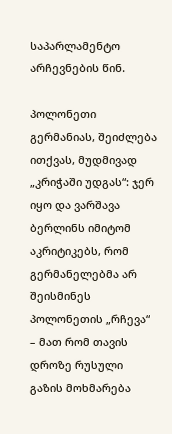საპარლამენტო არჩევნების წინ.

პოლონეთი გერმანიას, შეიძლება ითქვას, მუდმივად „კრიჭაში უდგას“: ჯერ იყო და ვარშავა ბერლინს იმიტომ აკრიტიკებს, რომ გერმანელებმა არ შეისმინეს პოლონეთის „რჩევა“ – მათ რომ თავის დროზე რუსული გაზის მოხმარება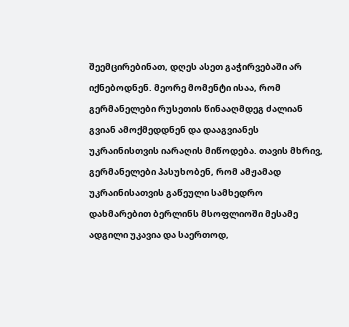შეემცირებინათ, დღეს ასეთ გაჭირვებაში არ იქნებოდნენ. მეორე მომენტი ისაა, რომ გერმანელები რუსეთის წინააღმდეგ ძალიან გვიან ამოქმედდნენ და დააგვიანეს უკრაინისთვის იარაღის მიწოდება. თავის მხრივ, გერმანელები პასუხობენ, რომ ამჟამად უკრაინისათვის გაწეული სამხედრო დახმარებით ბერლინს მსოფლიოში მესამე ადგილი უკავია და საერთოდ,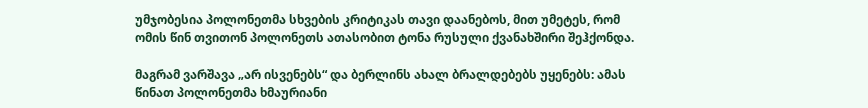უმჯობესია პოლონეთმა სხვების კრიტიკას თავი დაანებოს, მით უმეტეს, რომ ომის წინ თვითონ პოლონეთს ათასობით ტონა რუსული ქვანახშირი შეჰქონდა.

მაგრამ ვარშავა „არ ისვენებს“ და ბერლინს ახალ ბრალდებებს უყენებს: ამას წინათ პოლონეთმა ხმაურიანი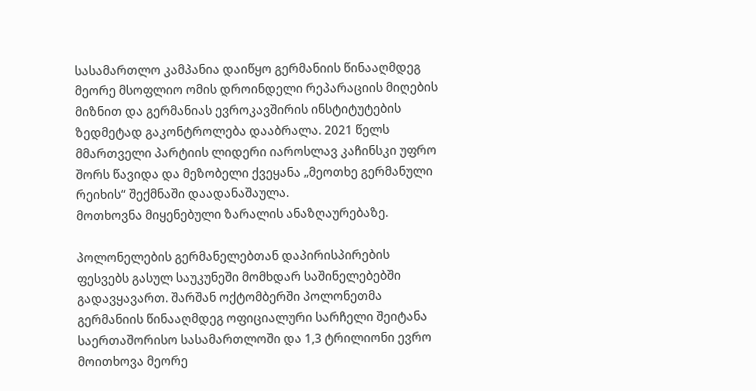სასამართლო კამპანია დაიწყო გერმანიის წინააღმდეგ მეორე მსოფლიო ომის დროინდელი რეპარაციის მიღების მიზნით და გერმანიას ევროკავშირის ინსტიტუტების ზედმეტად გაკონტროლება დააბრალა. 2021 წელს მმართველი პარტიის ლიდერი იაროსლავ კაჩინსკი უფრო შორს წავიდა და მეზობელი ქვეყანა „მეოთხე გერმანული რეიხის“ შექმნაში დაადანაშაულა.
მოთხოვნა მიყენებული ზარალის ანაზღაურებაზე.

პოლონელების გერმანელებთან დაპირისპირების ფესვებს გასულ საუკუნეში მომხდარ საშინელებებში გადავყავართ. შარშან ოქტომბერში პოლონეთმა გერმანიის წინააღმდეგ ოფიციალური სარჩელი შეიტანა საერთაშორისო სასამართლოში და 1,3 ტრილიონი ევრო მოითხოვა მეორე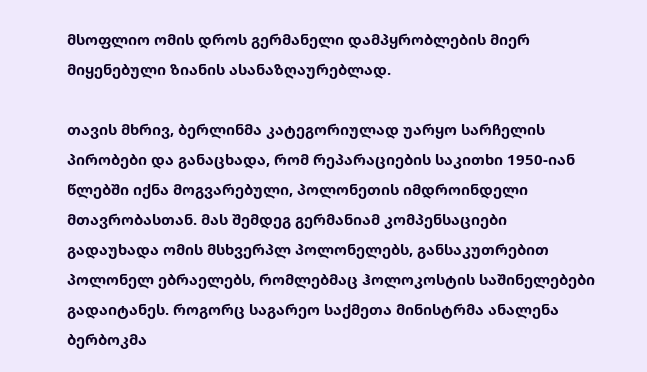მსოფლიო ომის დროს გერმანელი დამპყრობლების მიერ მიყენებული ზიანის ასანაზღაურებლად.

თავის მხრივ, ბერლინმა კატეგორიულად უარყო სარჩელის პირობები და განაცხადა, რომ რეპარაციების საკითხი 1950-იან წლებში იქნა მოგვარებული, პოლონეთის იმდროინდელი მთავრობასთან. მას შემდეგ გერმანიამ კომპენსაციები გადაუხადა ომის მსხვერპლ პოლონელებს, განსაკუთრებით პოლონელ ებრაელებს, რომლებმაც ჰოლოკოსტის საშინელებები გადაიტანეს. როგორც საგარეო საქმეთა მინისტრმა ანალენა ბერბოკმა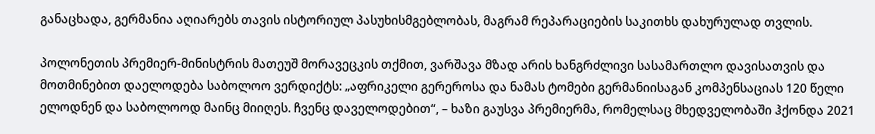განაცხადა, გერმანია აღიარებს თავის ისტორიულ პასუხისმგებლობას, მაგრამ რეპარაციების საკითხს დახურულად თვლის.

პოლონეთის პრემიერ-მინისტრის მათეუშ მორავეცკის თქმით, ვარშავა მზად არის ხანგრძლივი სასამართლო დავისათვის და მოთმინებით დაელოდება საბოლოო ვერდიქტს: „აფრიკელი გერეროსა და ნამას ტომები გერმანიისაგან კომპენსაციას 120 წელი ელოდნენ და საბოლოოდ მაინც მიიღეს. ჩვენც დაველოდებით“, – ხაზი გაუსვა პრემიერმა, რომელსაც მხედველობაში ჰქონდა 2021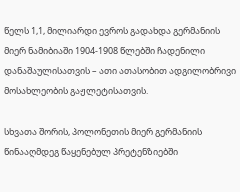წელს 1,1, მილიარდი ევროს გადახდა გერმანიის მიერ ნამიბიაში 1904-1908 წლებში ჩადენილი დანაშაულისათვის – ათი ათასობით ადგილობრივი მოსახლეობის გაჟლეტისათვის.

სხვათა შორის, პოლონეთის მიერ გერმანიის წინააღმდეგ წაყენებულ პრეტენზიებში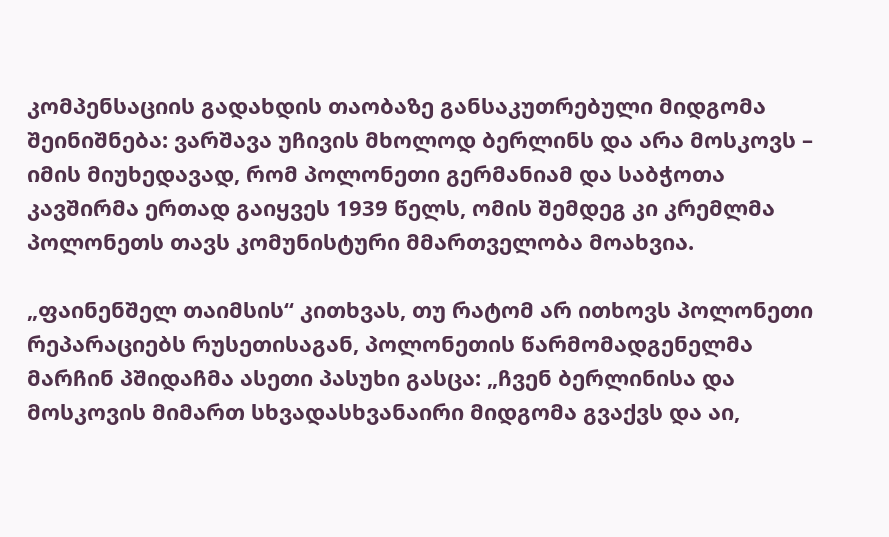კომპენსაციის გადახდის თაობაზე განსაკუთრებული მიდგომა შეინიშნება: ვარშავა უჩივის მხოლოდ ბერლინს და არა მოსკოვს – იმის მიუხედავად, რომ პოლონეთი გერმანიამ და საბჭოთა კავშირმა ერთად გაიყვეს 1939 წელს, ომის შემდეგ კი კრემლმა პოლონეთს თავს კომუნისტური მმართველობა მოახვია.

„ფაინენშელ თაიმსის“ კითხვას, თუ რატომ არ ითხოვს პოლონეთი რეპარაციებს რუსეთისაგან, პოლონეთის წარმომადგენელმა მარჩინ პშიდაჩმა ასეთი პასუხი გასცა: „ჩვენ ბერლინისა და მოსკოვის მიმართ სხვადასხვანაირი მიდგომა გვაქვს და აი,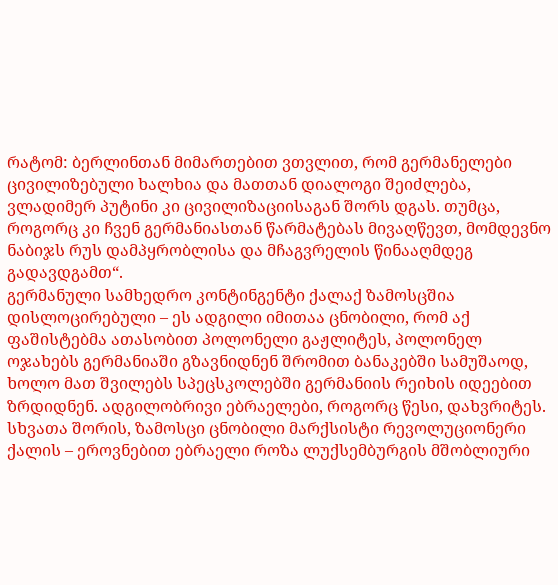რატომ: ბერლინთან მიმართებით ვთვლით, რომ გერმანელები ცივილიზებული ხალხია და მათთან დიალოგი შეიძლება, ვლადიმერ პუტინი კი ცივილიზაციისაგან შორს დგას. თუმცა, როგორც კი ჩვენ გერმანიასთან წარმატებას მივაღწევთ, მომდევნო ნაბიჯს რუს დამპყრობლისა და მჩაგვრელის წინააღმდეგ გადავდგამთ“.
გერმანული სამხედრო კონტინგენტი ქალაქ ზამოსცშია დისლოცირებული – ეს ადგილი იმითაა ცნობილი, რომ აქ ფაშისტებმა ათასობით პოლონელი გაჟლიტეს, პოლონელ ოჯახებს გერმანიაში გზავნიდნენ შრომით ბანაკებში სამუშაოდ, ხოლო მათ შვილებს სპეცსკოლებში გერმანიის რეიხის იდეებით ზრდიდნენ. ადგილობრივი ებრაელები, როგორც წესი, დახვრიტეს. სხვათა შორის, ზამოსცი ცნობილი მარქსისტი რევოლუციონერი ქალის – ეროვნებით ებრაელი როზა ლუქსემბურგის მშობლიური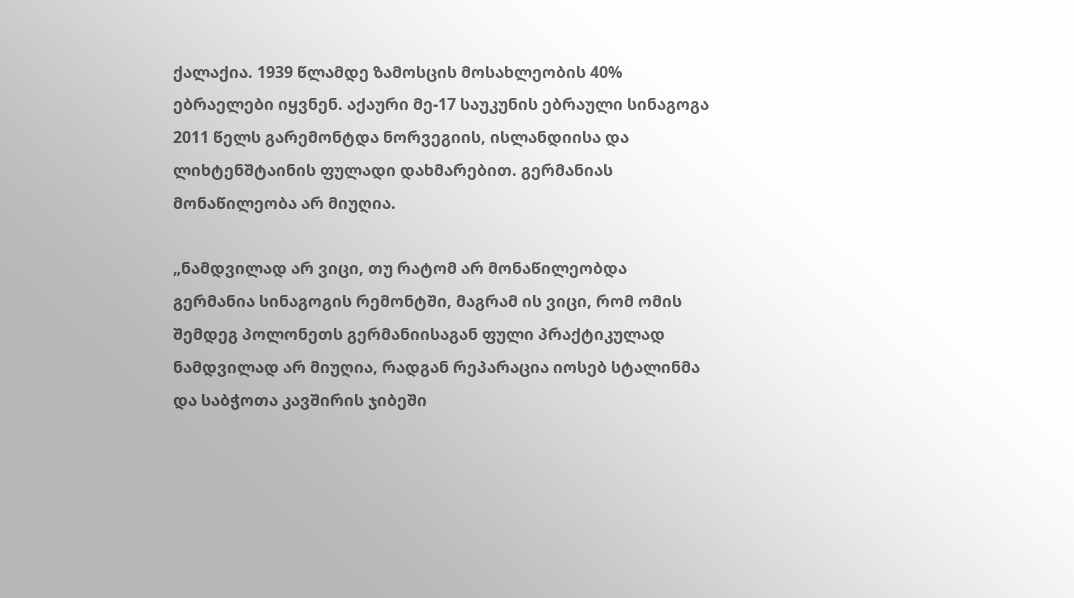ქალაქია. 1939 წლამდე ზამოსცის მოსახლეობის 40% ებრაელები იყვნენ. აქაური მე-17 საუკუნის ებრაული სინაგოგა 2011 წელს გარემონტდა ნორვეგიის, ისლანდიისა და ლიხტენშტაინის ფულადი დახმარებით. გერმანიას მონაწილეობა არ მიუღია.

„ნამდვილად არ ვიცი, თუ რატომ არ მონაწილეობდა გერმანია სინაგოგის რემონტში, მაგრამ ის ვიცი, რომ ომის შემდეგ პოლონეთს გერმანიისაგან ფული პრაქტიკულად ნამდვილად არ მიუღია, რადგან რეპარაცია იოსებ სტალინმა და საბჭოთა კავშირის ჯიბეში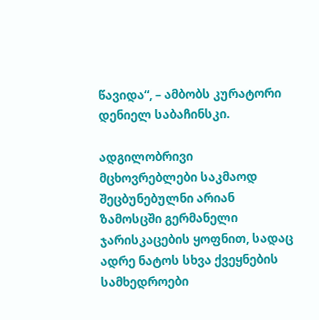წავიდა“, – ამბობს კურატორი დენიელ საბაჩინსკი.

ადგილობრივი მცხოვრებლები საკმაოდ შეცბუნებულნი არიან ზამოსცში გერმანელი ჯარისკაცების ყოფნით, სადაც ადრე ნატოს სხვა ქვეყნების სამხედროები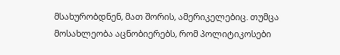მსახურობდნენ, მათ შორის, ამერიკელებიც. თუმცა მოსახლეობა აცნობიერებს, რომ პოლიტიკოსები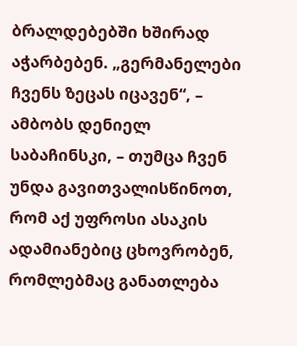ბრალდებებში ხშირად აჭარბებენ. „გერმანელები ჩვენს ზეცას იცავენ“, – ამბობს დენიელ საბაჩინსკი, – თუმცა ჩვენ უნდა გავითვალისწინოთ, რომ აქ უფროსი ასაკის ადამიანებიც ცხოვრობენ, რომლებმაც განათლება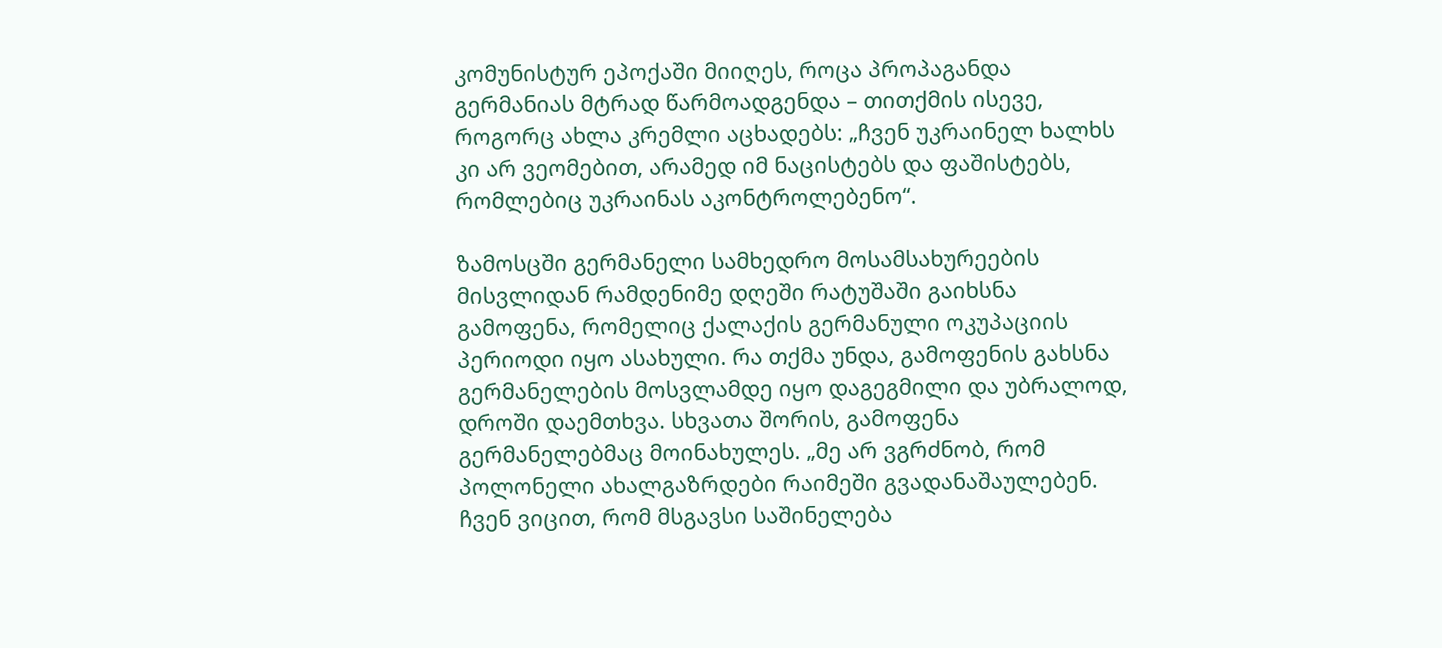კომუნისტურ ეპოქაში მიიღეს, როცა პროპაგანდა გერმანიას მტრად წარმოადგენდა – თითქმის ისევე, როგორც ახლა კრემლი აცხადებს: „ჩვენ უკრაინელ ხალხს კი არ ვეომებით, არამედ იმ ნაცისტებს და ფაშისტებს, რომლებიც უკრაინას აკონტროლებენო“.

ზამოსცში გერმანელი სამხედრო მოსამსახურეების მისვლიდან რამდენიმე დღეში რატუშაში გაიხსნა გამოფენა, რომელიც ქალაქის გერმანული ოკუპაციის პერიოდი იყო ასახული. რა თქმა უნდა, გამოფენის გახსნა გერმანელების მოსვლამდე იყო დაგეგმილი და უბრალოდ, დროში დაემთხვა. სხვათა შორის, გამოფენა გერმანელებმაც მოინახულეს. „მე არ ვგრძნობ, რომ პოლონელი ახალგაზრდები რაიმეში გვადანაშაულებენ. ჩვენ ვიცით, რომ მსგავსი საშინელება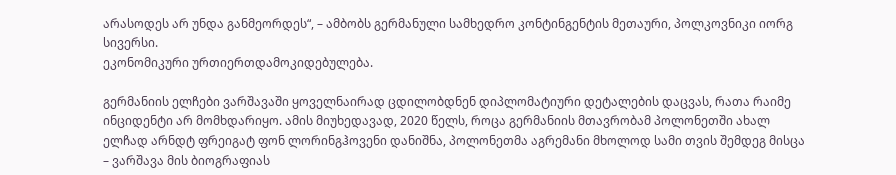არასოდეს არ უნდა განმეორდეს“, – ამბობს გერმანული სამხედრო კონტინგენტის მეთაური, პოლკოვნიკი იორგ სივერსი.
ეკონომიკური ურთიერთდამოკიდებულება.

გერმანიის ელჩები ვარშავაში ყოველნაირად ცდილობდნენ დიპლომატიური დეტალების დაცვას, რათა რაიმე ინციდენტი არ მომხდარიყო. ამის მიუხედავად, 2020 წელს, როცა გერმანიის მთავრობამ პოლონეთში ახალ ელჩად არნდტ ფრეიგატ ფონ ლორინგჰოვენი დანიშნა, პოლონეთმა აგრემანი მხოლოდ სამი თვის შემდეგ მისცა – ვარშავა მის ბიოგრაფიას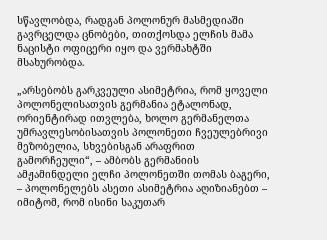სწავლობდა, რადგან პოლონურ მასმედიაში გავრცელდა ცნობები, თითქოსდა ელჩის მამა ნაცისტი ოფიცერი იყო და ვერმახტში მსახურობდა.

„არსებობს გარკვეული ასიმეტრია, რომ ყოველი პოლონელისათვის გერმანია ეტალონად, ორიენტირად ითვლება, ხოლო გერმანელთა უმრავლესობისათვის პოლონეთი ჩვეულებრივი მეზობელია, სხვებისგან არაფრით გამორჩეული“, – ამბობს გერმანიის ამჟამინდელი ელჩი პოლონეთში თომას ბაგერი, – პოლონელებს ასეთი ასიმეტრია აღიზიანებთ – იმიტომ, რომ ისინი საკუთარ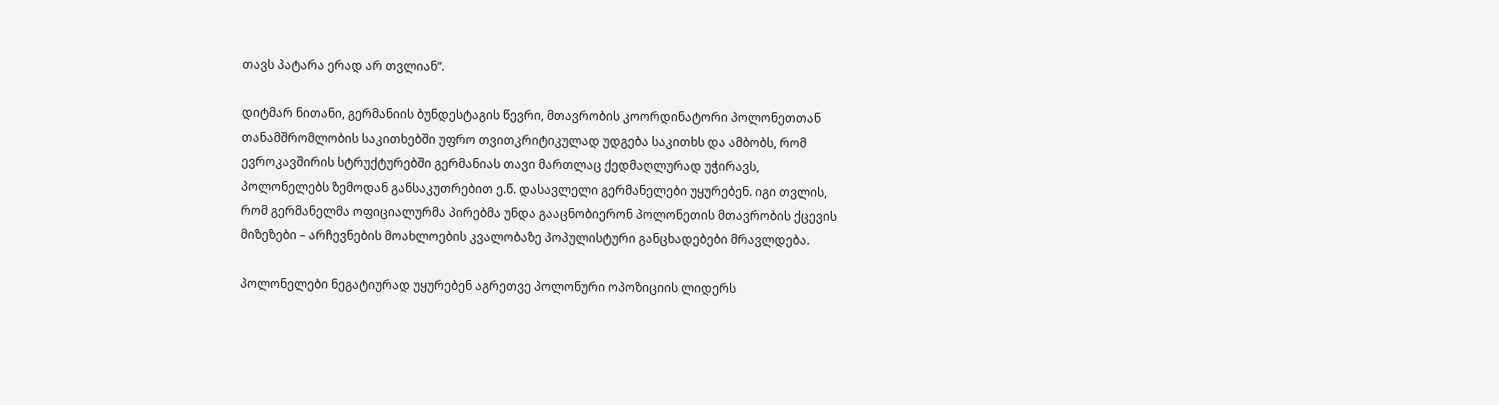თავს პატარა ერად არ თვლიან“.

დიტმარ ნითანი, გერმანიის ბუნდესტაგის წევრი, მთავრობის კოორდინატორი პოლონეთთან თანამშრომლობის საკითხებში უფრო თვითკრიტიკულად უდგება საკითხს და ამბობს, რომ ევროკავშირის სტრუქტურებში გერმანიას თავი მართლაც ქედმაღლურად უჭირავს, პოლონელებს ზემოდან განსაკუთრებით ე.წ. დასავლელი გერმანელები უყურებენ. იგი თვლის, რომ გერმანელმა ოფიციალურმა პირებმა უნდა გააცნობიერონ პოლონეთის მთავრობის ქცევის მიზეზები – არჩევნების მოახლოების კვალობაზე პოპულისტური განცხადებები მრავლდება.

პოლონელები ნეგატიურად უყურებენ აგრეთვე პოლონური ოპოზიციის ლიდერს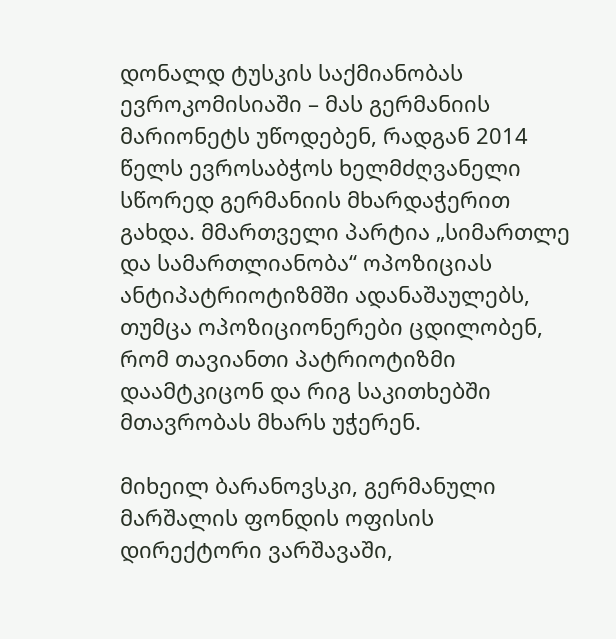დონალდ ტუსკის საქმიანობას ევროკომისიაში – მას გერმანიის მარიონეტს უწოდებენ, რადგან 2014 წელს ევროსაბჭოს ხელმძღვანელი სწორედ გერმანიის მხარდაჭერით გახდა. მმართველი პარტია „სიმართლე და სამართლიანობა“ ოპოზიციას ანტიპატრიოტიზმში ადანაშაულებს, თუმცა ოპოზიციონერები ცდილობენ, რომ თავიანთი პატრიოტიზმი დაამტკიცონ და რიგ საკითხებში მთავრობას მხარს უჭერენ.

მიხეილ ბარანოვსკი, გერმანული მარშალის ფონდის ოფისის დირექტორი ვარშავაში,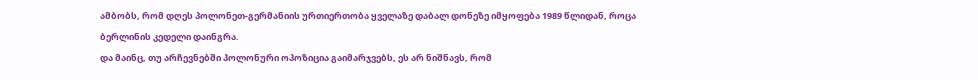ამბობს, რომ დღეს პოლონეთ-გერმანიის ურთიერთობა ყველაზე დაბალ დონეზე იმყოფება 1989 წლიდან, როცა ბერლინის კედელი დაინგრა.
და მაინც, თუ არჩევნებში პოლონური ოპოზიცია გაიმარჯვებს, ეს არ ნიშნავს, რომ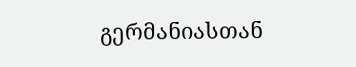გერმანიასთან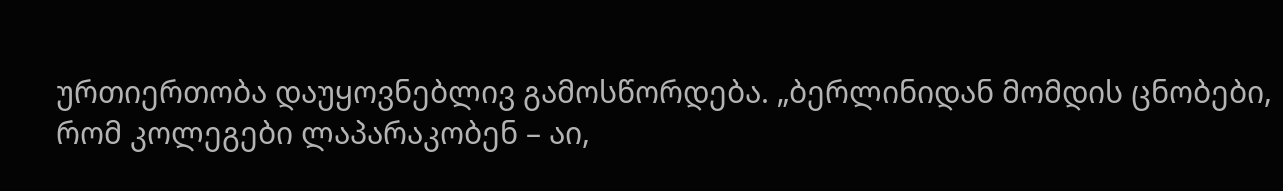ურთიერთობა დაუყოვნებლივ გამოსწორდება. „ბერლინიდან მომდის ცნობები, რომ კოლეგები ლაპარაკობენ – აი,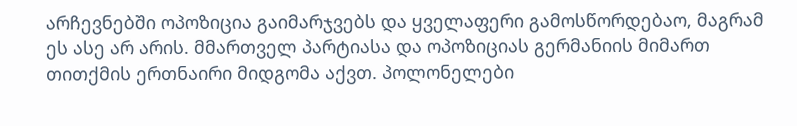არჩევნებში ოპოზიცია გაიმარჯვებს და ყველაფერი გამოსწორდებაო, მაგრამ ეს ასე არ არის. მმართველ პარტიასა და ოპოზიციას გერმანიის მიმართ თითქმის ერთნაირი მიდგომა აქვთ. პოლონელები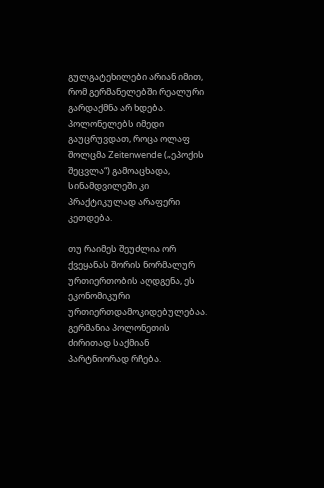გულგატეხილები არიან იმით, რომ გერმანელებში რეალური გარდაქმნა არ ხდება. პოლონელებს იმედი გაუცრუვდათ, როცა ოლაფ შოლცმა Zeitenwende („ეპოქის შეცვლა“) გამოაცხადა, სინამდვილეში კი პრაქტიკულად არაფერი კეთდება.

თუ რაიმეს შეუძლია ორ ქვეყანას შორის ნორმალურ ურთიერთობის აღდგენა, ეს ეკონომიკური ურთიერთდამოკიდებულებაა. გერმანია პოლონეთის ძირითად საქმიან პარტნიორად რჩება.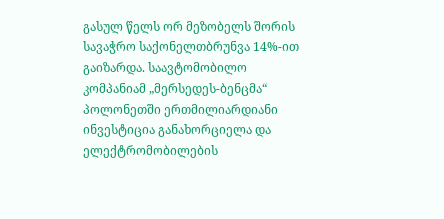გასულ წელს ორ მეზობელს შორის სავაჭრო საქონელთბრუნვა 14%-ით გაიზარდა. საავტომობილო კომპანიამ „მერსედეს-ბენცმა“ პოლონეთში ერთმილიარდიანი ინვესტიცია განახორციელა და ელექტრომობილების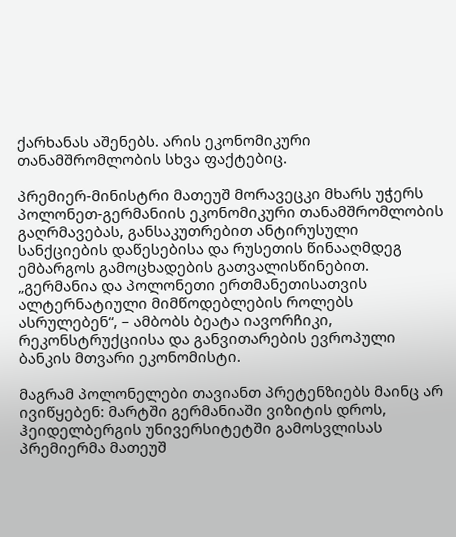ქარხანას აშენებს. არის ეკონომიკური თანამშრომლობის სხვა ფაქტებიც.

პრემიერ-მინისტრი მათეუშ მორავეცკი მხარს უჭერს პოლონეთ-გერმანიის ეკონომიკური თანამშრომლობის გაღრმავებას, განსაკუთრებით ანტირუსული სანქციების დაწესებისა და რუსეთის წინააღმდეგ ემბარგოს გამოცხადების გათვალისწინებით. „გერმანია და პოლონეთი ერთმანეთისათვის ალტერნატიული მიმწოდებლების როლებს ასრულებენ“, – ამბობს ბეატა იავორჩიკი, რეკონსტრუქციისა და განვითარების ევროპული ბანკის მთვარი ეკონომისტი.

მაგრამ პოლონელები თავიანთ პრეტენზიებს მაინც არ ივიწყებენ: მარტში გერმანიაში ვიზიტის დროს, ჰეიდელბერგის უნივერსიტეტში გამოსვლისას პრემიერმა მათეუშ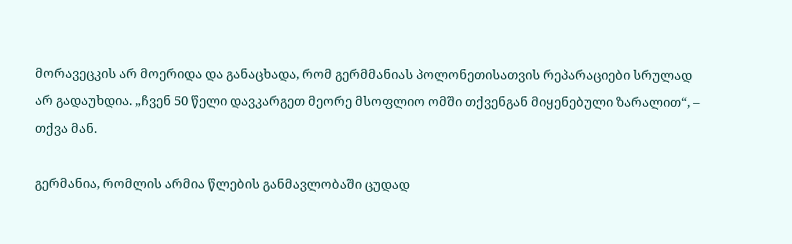მორავეცკის არ მოერიდა და განაცხადა, რომ გერმმანიას პოლონეთისათვის რეპარაციები სრულად არ გადაუხდია. „ჩვენ 50 წელი დავკარგეთ მეორე მსოფლიო ომში თქვენგან მიყენებული ზარალით“, – თქვა მან.

გერმანია, რომლის არმია წლების განმავლობაში ცუდად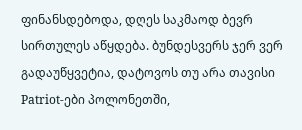ფინანსდებოდა, დღეს საკმაოდ ბევრ სირთულეს აწყდება. ბუნდესვერს ჯერ ვერ გადაუწყვეტია, დატოვოს თუ არა თავისი Patriot-ები პოლონეთში,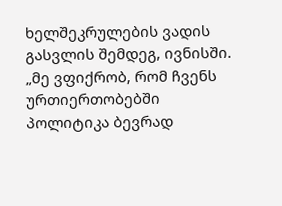ხელშეკრულების ვადის გასვლის შემდეგ, ივნისში. „მე ვფიქრობ, რომ ჩვენს ურთიერთობებში პოლიტიკა ბევრად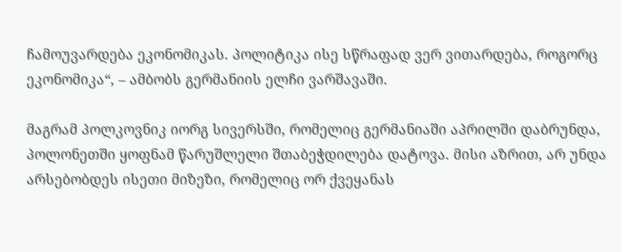ჩამოუვარდება ეკონომიკას. პოლიტიკა ისე სწრაფად ვერ ვითარდება, როგორც ეკონომიკა“, – ამბობს გერმანიის ელჩი ვარშავაში.

მაგრამ პოლკოვნიკ იორგ სივერსში, რომელიც გერმანიაში აპრილში დაბრუნდა, პოლონეთში ყოფნამ წარუშლელი შთაბეჭდილება დატოვა. მისი აზრით, არ უნდა არსებობდეს ისეთი მიზეზი, რომელიც ორ ქვეყანას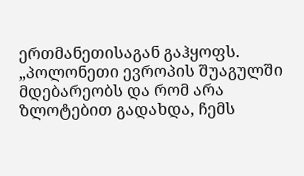ერთმანეთისაგან გაჰყოფს. „პოლონეთი ევროპის შუაგულში მდებარეობს და რომ არა ზლოტებით გადახდა, ჩემს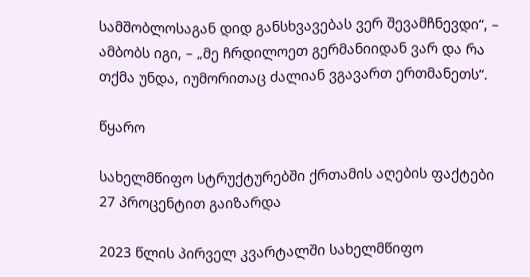სამშობლოსაგან დიდ განსხვავებას ვერ შევამჩნევდი“, – ამბობს იგი, – „მე ჩრდილოეთ გერმანიიდან ვარ და რა თქმა უნდა, იუმორითაც ძალიან ვგავართ ერთმანეთს“.

წყარო

სახელმწიფო სტრუქტურებში ქრთამის აღების ფაქტები 27 პროცენტით გაიზარდა

2023 წლის პირველ კვარტალში სახელმწიფო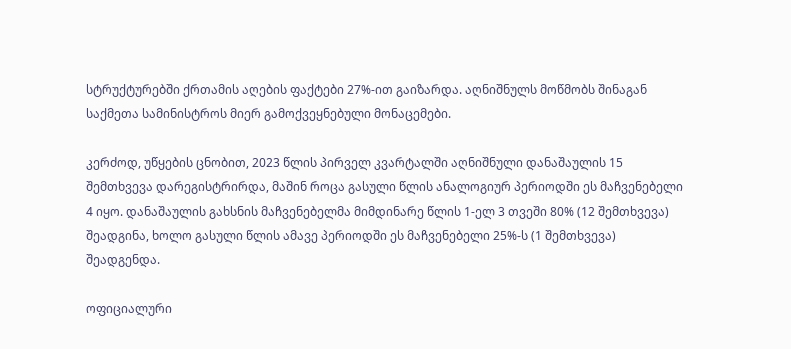სტრუქტურებში ქრთამის აღების ფაქტები 27%-ით გაიზარდა. აღნიშნულს მოწმობს შინაგან საქმეთა სამინისტროს მიერ გამოქვეყნებული მონაცემები.

კერძოდ, უწყების ცნობით, 2023 წლის პირველ კვარტალში აღნიშნული დანაშაულის 15 შემთხვევა დარეგისტრირდა, მაშინ როცა გასული წლის ანალოგიურ პერიოდში ეს მაჩვენებელი 4 იყო. დანაშაულის გახსნის მაჩვენებელმა მიმდინარე წლის 1-ელ 3 თვეში 80% (12 შემთხვევა) შეადგინა, ხოლო გასული წლის ამავე პერიოდში ეს მაჩვენებელი 25%-ს (1 შემთხვევა) შეადგენდა.

ოფიციალური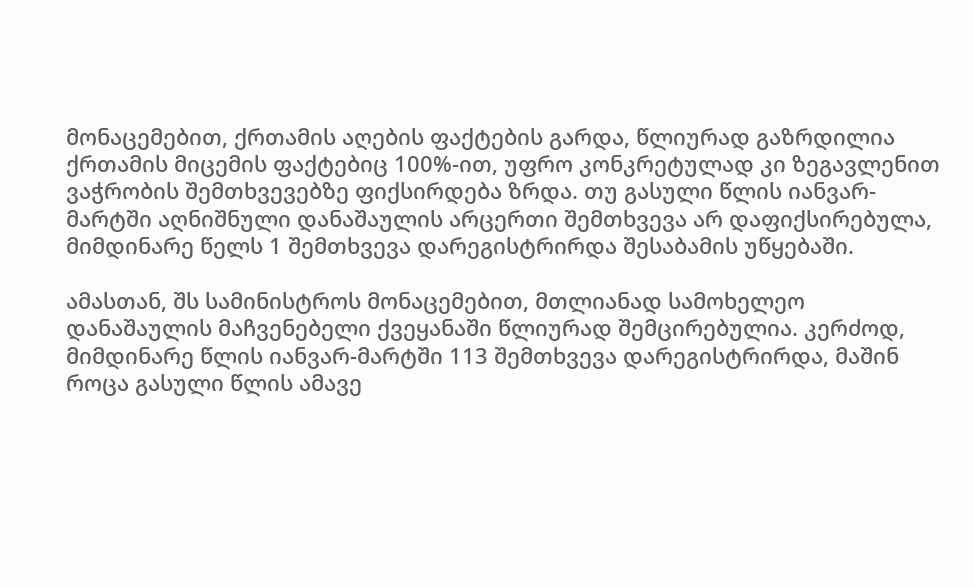მონაცემებით, ქრთამის აღების ფაქტების გარდა, წლიურად გაზრდილია ქრთამის მიცემის ფაქტებიც 100%-ით, უფრო კონკრეტულად კი ზეგავლენით ვაჭრობის შემთხვევებზე ფიქსირდება ზრდა. თუ გასული წლის იანვარ-მარტში აღნიშნული დანაშაულის არცერთი შემთხვევა არ დაფიქსირებულა, მიმდინარე წელს 1 შემთხვევა დარეგისტრირდა შესაბამის უწყებაში.

ამასთან, შს სამინისტროს მონაცემებით, მთლიანად სამოხელეო დანაშაულის მაჩვენებელი ქვეყანაში წლიურად შემცირებულია. კერძოდ, მიმდინარე წლის იანვარ-მარტში 113 შემთხვევა დარეგისტრირდა, მაშინ როცა გასული წლის ამავე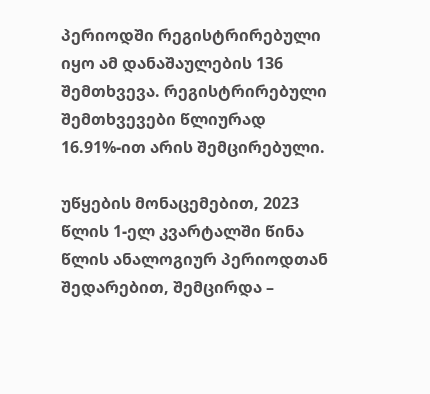პერიოდში რეგისტრირებული იყო ამ დანაშაულების 136 შემთხვევა. რეგისტრირებული შემთხვევები წლიურად 16.91%-ით არის შემცირებული.

უწყების მონაცემებით, 2023 წლის 1-ელ კვარტალში წინა წლის ანალოგიურ პერიოდთან შედარებით, შემცირდა –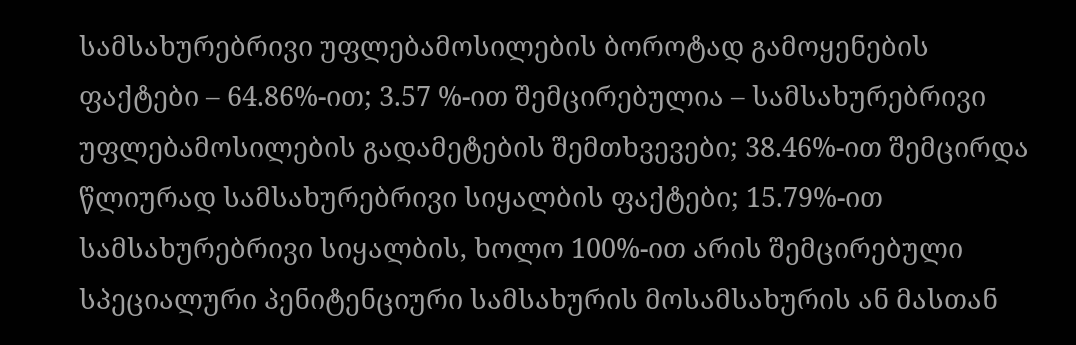სამსახურებრივი უფლებამოსილების ბოროტად გამოყენების ფაქტები – 64.86%-ით; 3.57 %-ით შემცირებულია – სამსახურებრივი უფლებამოსილების გადამეტების შემთხვევები; 38.46%-ით შემცირდა წლიურად სამსახურებრივი სიყალბის ფაქტები; 15.79%-ით სამსახურებრივი სიყალბის, ხოლო 100%-ით არის შემცირებული სპეციალური პენიტენციური სამსახურის მოსამსახურის ან მასთან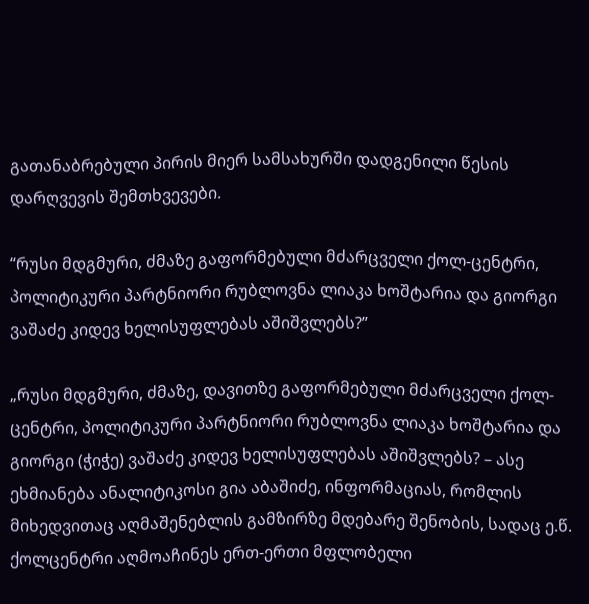გათანაბრებული პირის მიერ სამსახურში დადგენილი წესის დარღვევის შემთხვევები.

“რუსი მდგმური, ძმაზე გაფორმებული მძარცველი ქოლ-ცენტრი, პოლიტიკური პარტნიორი რუბლოვნა ლიაკა ხოშტარია და გიორგი ვაშაძე კიდევ ხელისუფლებას აშიშვლებს?”

„რუსი მდგმური, ძმაზე, დავითზე გაფორმებული მძარცველი ქოლ-ცენტრი, პოლიტიკური პარტნიორი რუბლოვნა ლიაკა ხოშტარია და გიორგი (ჭიჭე) ვაშაძე კიდევ ხელისუფლებას აშიშვლებს? – ასე ეხმიანება ანალიტიკოსი გია აბაშიძე, ინფორმაციას, რომლის მიხედვითაც აღმაშენებლის გამზირზე მდებარე შენობის, სადაც ე.წ. ქოლცენტრი აღმოაჩინეს ერთ-ერთი მფლობელი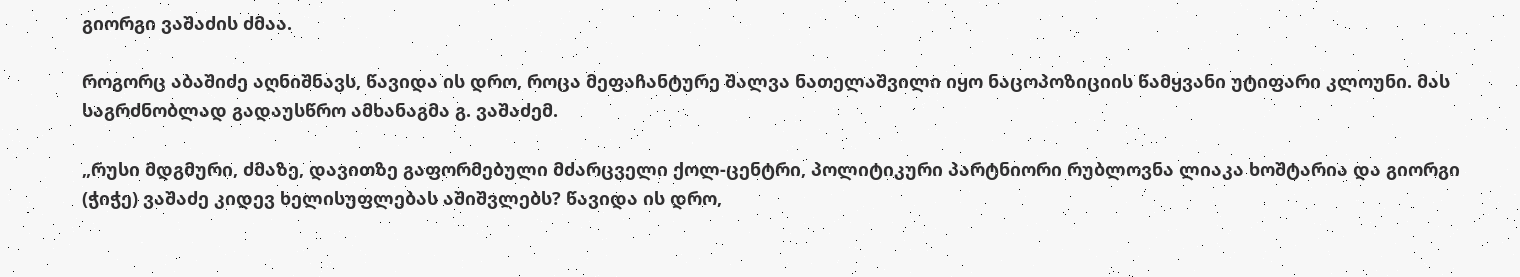გიორგი ვაშაძის ძმაა.

როგორც აბაშიძე აღნიშნავს, წავიდა ის დრო, როცა მეფაჩანტურე შალვა ნათელაშვილი იყო ნაცოპოზიციის წამყვანი უტიფარი კლოუნი. მას საგრძნობლად გადაუსწრო ამხანაგმა გ. ვაშაძემ.

„რუსი მდგმური, ძმაზე, დავითზე გაფორმებული მძარცველი ქოლ-ცენტრი, პოლიტიკური პარტნიორი რუბლოვნა ლიაკა ხოშტარია და გიორგი (ჭიჭე) ვაშაძე კიდევ ხელისუფლებას აშიშვლებს? წავიდა ის დრო,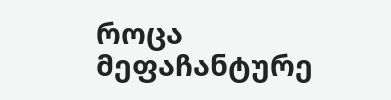როცა მეფაჩანტურე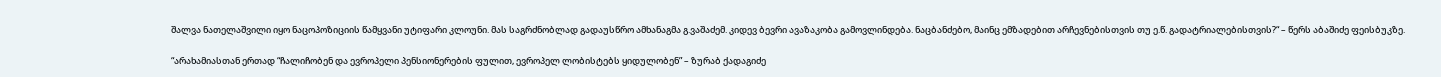შალვა ნათელაშვილი იყო ნაცოპოზიციის წამყვანი უტიფარი კლოუნი. მას საგრძნობლად გადაუსწრო ამხანაგმა გ.ვაშაძემ. კიდევ ბევრი ავაზაკობა გამოვლინდება. ნაცბანძებო, მაინც ემზადებით არჩევნებისთვის თუ ე.წ. გადატრიალებისთვის?“ – წერს აბაშიძე ფეისბუკზე.

“არახამიასთან ერთად “ჩალიჩობენ და ევროპელი პენსიონერების ფულით, ევროპელ ლობისტებს ყიდულობენ” – ზურაბ ქადაგიძე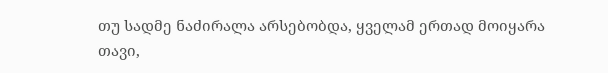თუ სადმე ნაძირალა არსებობდა, ყველამ ერთად მოიყარა თავი,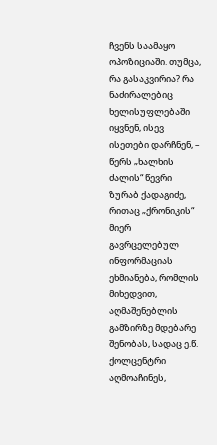ჩვენს საამაყო ოპოზიციაში. თუმცა, რა გასაკვირია? რა ნაძირალებიც ხელისუფლებაში იყვნენ, ისევ ისეთები დარჩნენ, – წერს „ხალხის ძალის“ წევრი ზურაბ ქადაგიძე, რითაც „ქრონიკის“ მიერ გავრცელებულ ინფორმაციას ეხმიანება, რომლის მიხედვით, აღმაშენებლის გამზირზე მდებარე შენობას, სადაც ე.წ. ქოლცენტრი აღმოაჩინეს,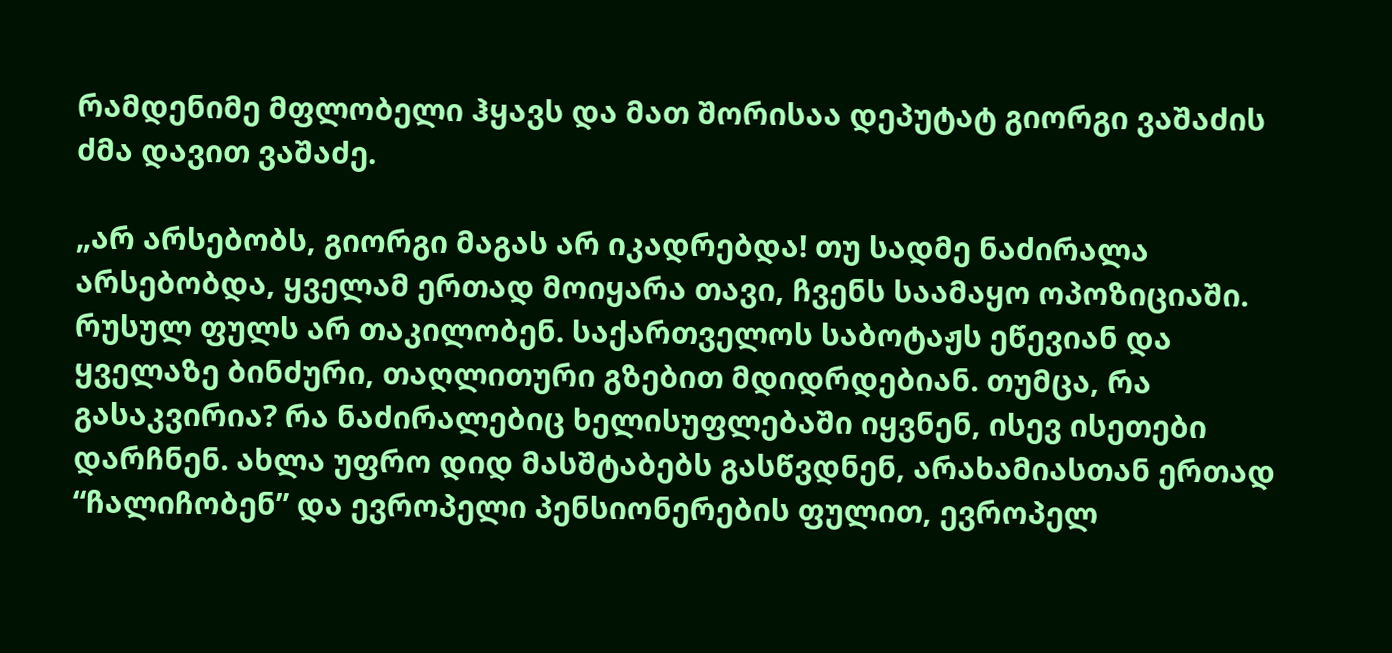რამდენიმე მფლობელი ჰყავს და მათ შორისაა დეპუტატ გიორგი ვაშაძის ძმა დავით ვაშაძე.

„არ არსებობს, გიორგი მაგას არ იკადრებდა! თუ სადმე ნაძირალა არსებობდა, ყველამ ერთად მოიყარა თავი, ჩვენს საამაყო ოპოზიციაში. რუსულ ფულს არ თაკილობენ. საქართველოს საბოტაჟს ეწევიან და ყველაზე ბინძური, თაღლითური გზებით მდიდრდებიან. თუმცა, რა გასაკვირია? რა ნაძირალებიც ხელისუფლებაში იყვნენ, ისევ ისეთები დარჩნენ. ახლა უფრო დიდ მასშტაბებს გასწვდნენ, არახამიასთან ერთად “ჩალიჩობენ” და ევროპელი პენსიონერების ფულით, ევროპელ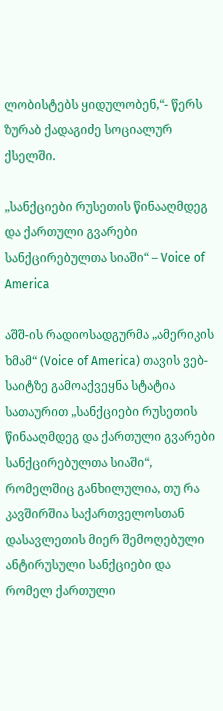ლობისტებს ყიდულობენ,“- წერს ზურაბ ქადაგიძე სოციალურ ქსელში.

„სანქციები რუსეთის წინააღმდეგ და ქართული გვარები სანქცირებულთა სიაში“ – Voice of America

აშშ-ის რადიოსადგურმა „ამერიკის ხმამ“ (Voice of America) თავის ვებ-საიტზე გამოაქვეყნა სტატია სათაურით „სანქციები რუსეთის წინააღმდეგ და ქართული გვარები სანქცირებულთა სიაში“, რომელშიც განხილულია, თუ რა კავშირშია საქართველოსთან დასავლეთის მიერ შემოღებული ანტირუსული სანქციები და რომელ ქართული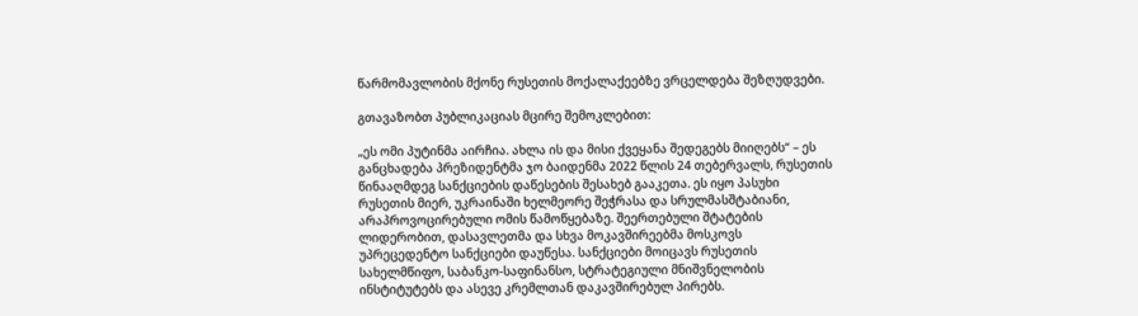წარმომავლობის მქონე რუსეთის მოქალაქეებზე ვრცელდება შეზღუდვები.

გთავაზობთ პუბლიკაციას მცირე შემოკლებით:

„ეს ომი პუტინმა აირჩია. ახლა ის და მისი ქვეყანა შედეგებს მიიღებს“ – ეს განცხადება პრეზიდენტმა ჯო ბაიდენმა 2022 წლის 24 თებერვალს, რუსეთის წინააღმდეგ სანქციების დაწესების შესახებ გააკეთა. ეს იყო პასუხი რუსეთის მიერ, უკრაინაში ხელმეორე შეჭრასა და სრულმასშტაბიანი, არაპროვოცირებული ომის წამოწყებაზე. შეერთებული შტატების ლიდერობით, დასავლეთმა და სხვა მოკავშირეებმა მოსკოვს უპრეცედენტო სანქციები დაუწესა. სანქციები მოიცავს რუსეთის სახელმწიფო, საბანკო-საფინანსო, სტრატეგიული მნიშვნელობის ინსტიტუტებს და ასევე კრემლთან დაკავშირებულ პირებს.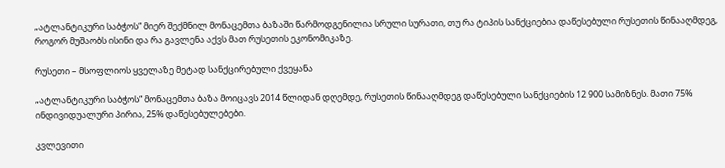„ატლანტიკური საბჭოს“ მიერ შექმნილ მონაცემთა ბაზაში წარმოდგენილია სრული სურათი, თუ რა ტიპის სანქციებია დაწესებული რუსეთის წინააღმდეგ, როგორ მუშაობს ისინი და რა გავლენა აქვს მათ რუსეთის ეკონომიკაზე.

რუსეთი – მსოფლიოს ყველაზე მეტად სანქცირებული ქვეყანა

„ატლანტიკური საბჭოს“ მონაცემთა ბაზა მოიცავს 2014 წლიდან დღემდე, რუსეთის წინააღმდეგ დაწესებული სანქციების 12 900 სამიზნეს. მათი 75% ინდივიდუალური პირია, 25% დაწესებულებები.

კვლევითი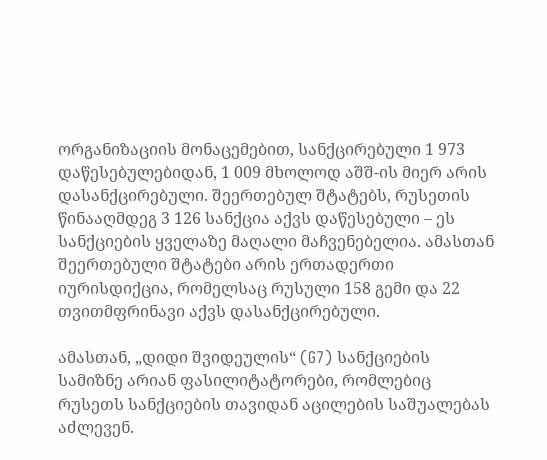ორგანიზაციის მონაცემებით, სანქცირებული 1 973 დაწესებულებიდან, 1 009 მხოლოდ აშშ-ის მიერ არის დასანქცირებული. შეერთებულ შტატებს, რუსეთის წინააღმდეგ 3 126 სანქცია აქვს დაწესებული – ეს სანქციების ყველაზე მაღალი მაჩვენებელია. ამასთან შეერთებული შტატები არის ერთადერთი იურისდიქცია, რომელსაც რუსული 158 გემი და 22 თვითმფრინავი აქვს დასანქცირებული.

ამასთან, „დიდი შვიდეულის“ (G7) სანქციების სამიზნე არიან ფასილიტატორები, რომლებიც რუსეთს სანქციების თავიდან აცილების საშუალებას აძლევენ.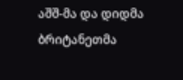აშშ-მა და დიდმა ბრიტანეთმა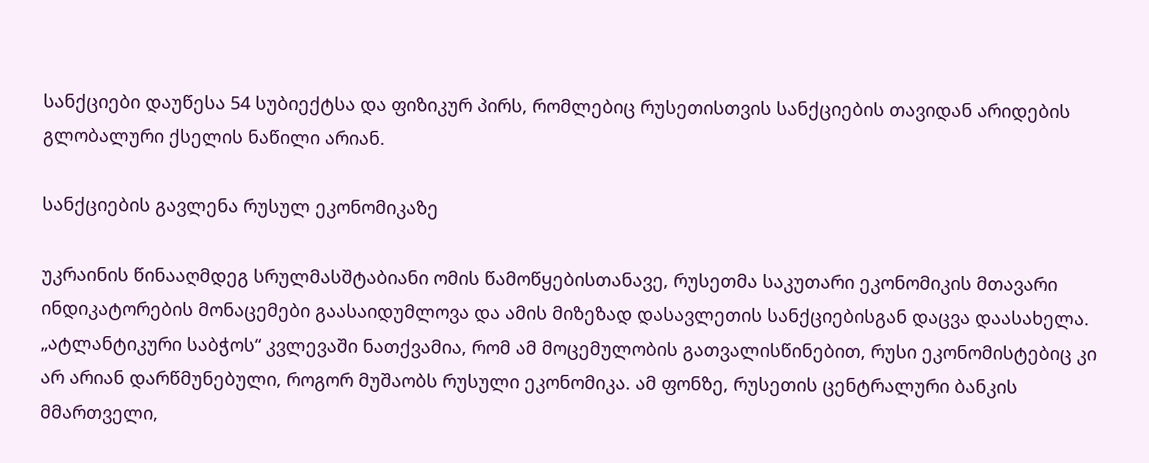სანქციები დაუწესა 54 სუბიექტსა და ფიზიკურ პირს, რომლებიც რუსეთისთვის სანქციების თავიდან არიდების გლობალური ქსელის ნაწილი არიან.

სანქციების გავლენა რუსულ ეკონომიკაზე

უკრაინის წინააღმდეგ სრულმასშტაბიანი ომის წამოწყებისთანავე, რუსეთმა საკუთარი ეკონომიკის მთავარი ინდიკატორების მონაცემები გაასაიდუმლოვა და ამის მიზეზად დასავლეთის სანქციებისგან დაცვა დაასახელა. „ატლანტიკური საბჭოს“ კვლევაში ნათქვამია, რომ ამ მოცემულობის გათვალისწინებით, რუსი ეკონომისტებიც კი არ არიან დარწმუნებული, როგორ მუშაობს რუსული ეკონომიკა. ამ ფონზე, რუსეთის ცენტრალური ბანკის მმართველი,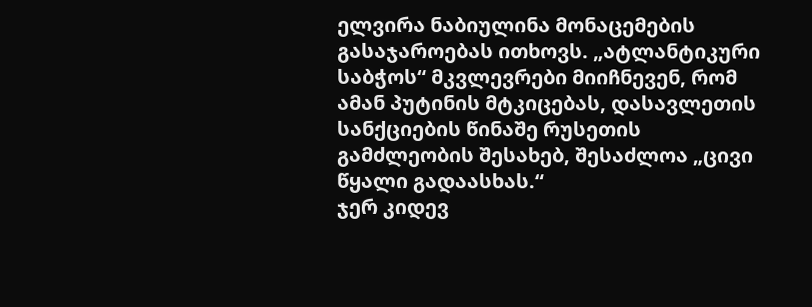ელვირა ნაბიულინა მონაცემების გასაჯაროებას ითხოვს. „ატლანტიკური საბჭოს“ მკვლევრები მიიჩნევენ, რომ ამან პუტინის მტკიცებას, დასავლეთის სანქციების წინაშე რუსეთის გამძლეობის შესახებ, შესაძლოა „ცივი წყალი გადაასხას.“
ჯერ კიდევ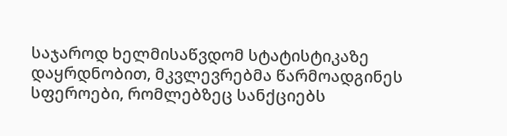საჯაროდ ხელმისაწვდომ სტატისტიკაზე დაყრდნობით, მკვლევრებმა წარმოადგინეს სფეროები, რომლებზეც სანქციებს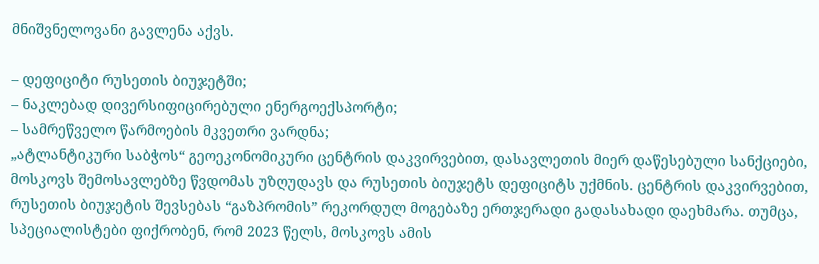მნიშვნელოვანი გავლენა აქვს.

– დეფიციტი რუსეთის ბიუჯეტში;
– ნაკლებად დივერსიფიცირებული ენერგოექსპორტი;
– სამრეწველო წარმოების მკვეთრი ვარდნა;
„ატლანტიკური საბჭოს“ გეოეკონომიკური ცენტრის დაკვირვებით, დასავლეთის მიერ დაწესებული სანქციები, მოსკოვს შემოსავლებზე წვდომას უზღუდავს და რუსეთის ბიუჯეტს დეფიციტს უქმნის. ცენტრის დაკვირვებით, რუსეთის ბიუჯეტის შევსებას “გაზპრომის” რეკორდულ მოგებაზე ერთჯერადი გადასახადი დაეხმარა. თუმცა, სპეციალისტები ფიქრობენ, რომ 2023 წელს, მოსკოვს ამის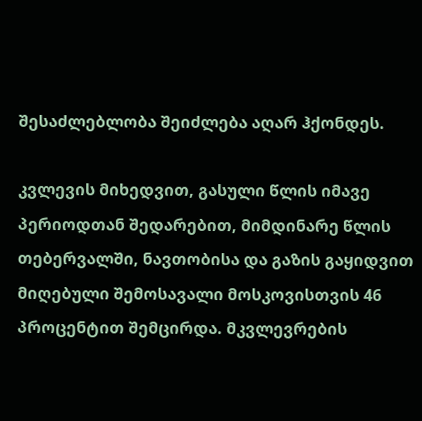შესაძლებლობა შეიძლება აღარ ჰქონდეს.

კვლევის მიხედვით, გასული წლის იმავე პერიოდთან შედარებით, მიმდინარე წლის თებერვალში, ნავთობისა და გაზის გაყიდვით მიღებული შემოსავალი მოსკოვისთვის 46 პროცენტით შემცირდა. მკვლევრების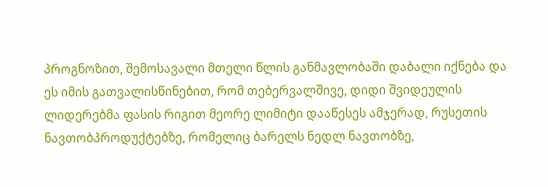პროგნოზით, შემოსავალი მთელი წლის განმავლობაში დაბალი იქნება და ეს იმის გათვალისწინებით, რომ თებერვალშივე, დიდი შვიდეულის ლიდერებმა ფასის რიგით მეორე ლიმიტი დააწესეს ამჯერად, რუსეთის ნავთობპროდუქტებზე, რომელიც ბარელს ნედლ ნავთობზე,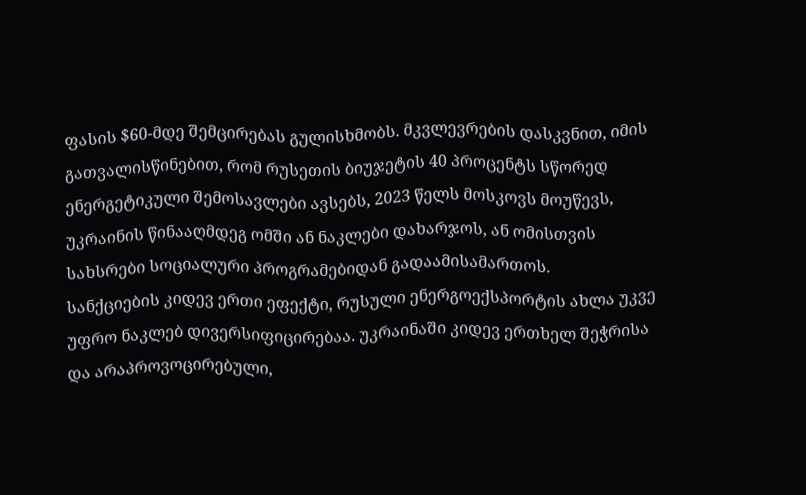ფასის $60-მდე შემცირებას გულისხმობს. მკვლევრების დასკვნით, იმის გათვალისწინებით, რომ რუსეთის ბიუჯეტის 40 პროცენტს სწორედ ენერგეტიკული შემოსავლები ავსებს, 2023 წელს მოსკოვს მოუწევს, უკრაინის წინააღმდეგ ომში ან ნაკლები დახარჯოს, ან ომისთვის სახსრები სოციალური პროგრამებიდან გადაამისამართოს.
სანქციების კიდევ ერთი ეფექტი, რუსული ენერგოექსპორტის ახლა უკვე უფრო ნაკლებ დივერსიფიცირებაა. უკრაინაში კიდევ ერთხელ შეჭრისა და არაპროვოცირებული,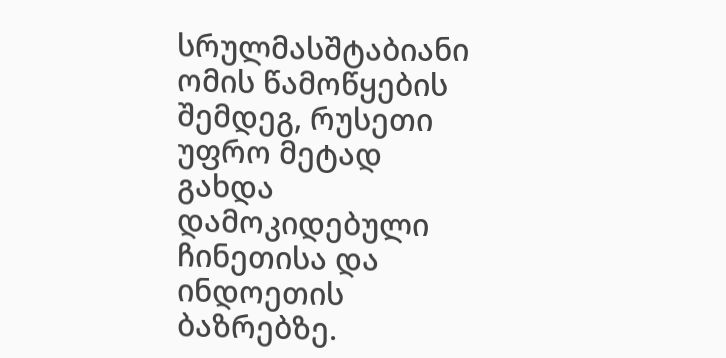სრულმასშტაბიანი ომის წამოწყების შემდეგ, რუსეთი უფრო მეტად გახდა დამოკიდებული ჩინეთისა და ინდოეთის ბაზრებზე.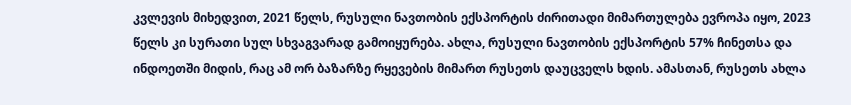კვლევის მიხედვით, 2021 წელს, რუსული ნავთობის ექსპორტის ძირითადი მიმართულება ევროპა იყო, 2023 წელს კი სურათი სულ სხვაგვარად გამოიყურება. ახლა, რუსული ნავთობის ექსპორტის 57% ჩინეთსა და ინდოეთში მიდის, რაც ამ ორ ბაზარზე რყევების მიმართ რუსეთს დაუცველს ხდის. ამასთან, რუსეთს ახლა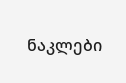ნაკლები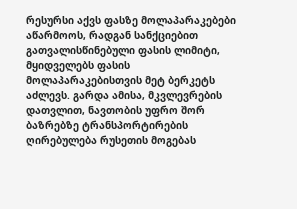რესურსი აქვს ფასზე მოლაპარაკებები აწარმოოს, რადგან სანქციებით გათვალისწინებული ფასის ლიმიტი, მყიდველებს ფასის მოლაპარაკებისთვის მეტ ბერკეტს აძლევს. გარდა ამისა, მკვლევრების დათვლით, ნავთობის უფრო შორ ბაზრებზე ტრანსპორტირების ღირებულება რუსეთის მოგებას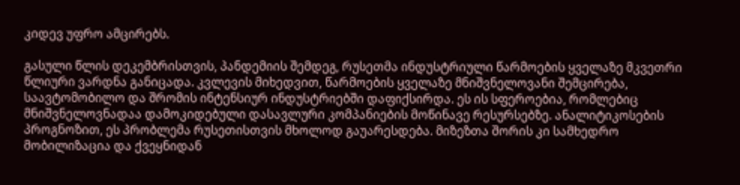კიდევ უფრო ამცირებს.

გასული წლის დეკემბრისთვის, პანდემიის შემდეგ, რუსეთმა ინდუსტრიული წარმოების ყველაზე მკვეთრი წლიური ვარდნა განიცადა. კვლევის მიხედვით, წარმოების ყველაზე მნიშვნელოვანი შემცირება, საავტომობილო და შრომის ინტენსიურ ინდუსტრიებში დაფიქსირდა. ეს ის სფეროებია, რომლებიც მნიშვნელოვნადაა დამოკიდებული დასავლური კომპანიების მოწინავე რესურსებზე. ანალიტიკოსების პროგნოზით, ეს პრობლემა რუსეთისთვის მხოლოდ გაუარესდება. მიზეზთა შორის კი სამხედრო მობილიზაცია და ქვეყნიდან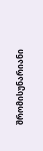შრომისუნარიანი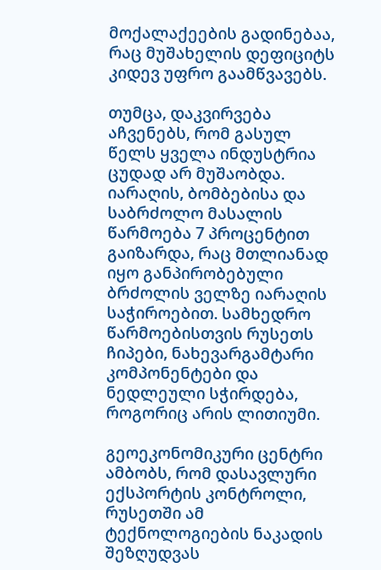მოქალაქეების გადინებაა, რაც მუშახელის დეფიციტს კიდევ უფრო გაამწვავებს.

თუმცა, დაკვირვება აჩვენებს, რომ გასულ წელს ყველა ინდუსტრია ცუდად არ მუშაობდა. იარაღის, ბომბებისა და საბრძოლო მასალის წარმოება 7 პროცენტით გაიზარდა, რაც მთლიანად იყო განპირობებული ბრძოლის ველზე იარაღის საჭიროებით. სამხედრო წარმოებისთვის რუსეთს ჩიპები, ნახევარგამტარი კომპონენტები და ნედლეული სჭირდება, როგორიც არის ლითიუმი.

გეოეკონომიკური ცენტრი ამბობს, რომ დასავლური ექსპორტის კონტროლი, რუსეთში ამ ტექნოლოგიების ნაკადის შეზღუდვას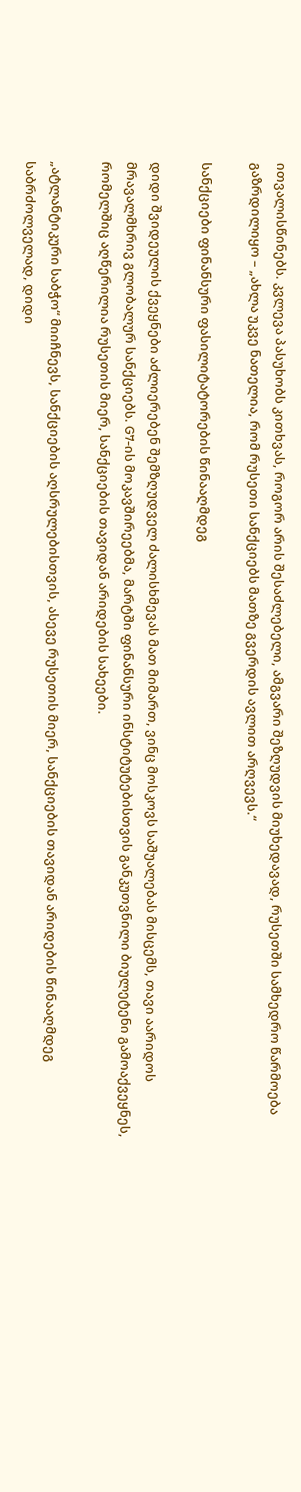ითვალისწინებს. კვლევა პასუხობს კითხვას, როგორ არის შესაძლებელი, ამგვარი შეზღუდვის მიუხედავად, რუსეთში სამხედრო წარმოება გაზრდილიყო – „ახლა უკვე ნათელია, რომ რუსეთი სანქციებს მათზე გვერდის ავლით არღვევს.“

სანქციები ფინანსური ფასილიტატორების წინააღმდეგ

დიდი შვიდეულის ქვეყნები აძლიერებენ შემზღუდველ ძალისხმევას მათ მიმართ, ვინც მოსკოვს საშუალებას მისცემს, თავი აარიდოს მრავალმხრივ გლობალურ სანქციებს. G7-ის მოკავშირეებმა, მარტში ფინანსური ინსტიტუტებისთვის განკუთვნილი ბიულეტენი გამოაქვეყნეს, რომელშიც აღწერილია რუსეთის მიერ, სანქციების თავიდან არიდების სახეები.

„ატლანტიკური საბჭო“ მიიჩნევს, სანქციების აღსრულებისთვის, ასევე რუსეთის მიერ, სანქციების თავიდან არიდების წინააღმდეგ საბრძოლველად, დიდი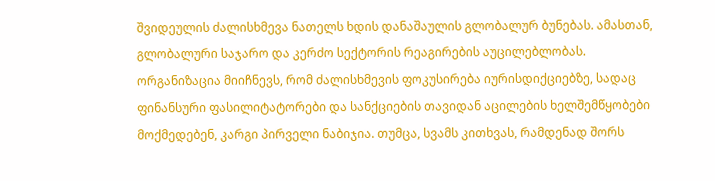შვიდეულის ძალისხმევა ნათელს ხდის დანაშაულის გლობალურ ბუნებას. ამასთან, გლობალური საჯარო და კერძო სექტორის რეაგირების აუცილებლობას. ორგანიზაცია მიიჩნევს, რომ ძალისხმევის ფოკუსირება იურისდიქციებზე, სადაც ფინანსური ფასილიტატორები და სანქციების თავიდან აცილების ხელშემწყობები მოქმედებენ, კარგი პირველი ნაბიჯია. თუმცა, სვამს კითხვას, რამდენად შორს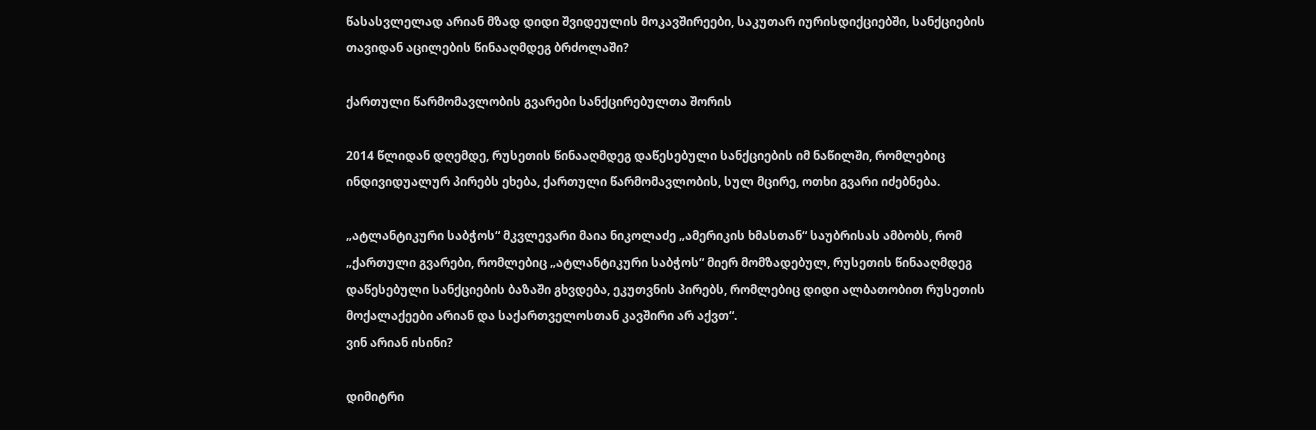წასასვლელად არიან მზად დიდი შვიდეულის მოკავშირეები, საკუთარ იურისდიქციებში, სანქციების თავიდან აცილების წინააღმდეგ ბრძოლაში?

ქართული წარმომავლობის გვარები სანქცირებულთა შორის

2014 წლიდან დღემდე, რუსეთის წინააღმდეგ დაწესებული სანქციების იმ ნაწილში, რომლებიც ინდივიდუალურ პირებს ეხება, ქართული წარმომავლობის, სულ მცირე, ოთხი გვარი იძებნება.

„ატლანტიკური საბჭოს“ მკვლევარი მაია ნიკოლაძე „ამერიკის ხმასთან“ საუბრისას ამბობს, რომ „ქართული გვარები, რომლებიც „ატლანტიკური საბჭოს“ მიერ მომზადებულ, რუსეთის წინააღმდეგ დაწესებული სანქციების ბაზაში გხვდება, ეკუთვნის პირებს, რომლებიც დიდი ალბათობით რუსეთის მოქალაქეები არიან და საქართველოსთან კავშირი არ აქვთ“.
ვინ არიან ისინი?

დიმიტრი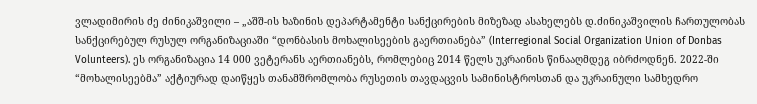ვლადიმირის ძე ძინიკაშვილი – „აშშ-ის ხაზინის დეპარტამენტი სანქცირების მიზეზად ასახელებს დ.ძინიკაშვილის ჩართულობას სანქცირებულ რუსულ ორგანიზაციაში “დონბასის მოხალისეების გაერთიანება” (Interregional Social Organization Union of Donbas Volunteers). ეს ორგანიზაცია 14 000 ვეტერანს აერთიანებს, რომლებიც 2014 წელს უკრაინის წინააღმდეგ იბრძოდნენ. 2022-ში “მოხალისეებმა” აქტიურად დაიწყეს თანამშრომლობა რუსეთის თავდაცვის სამინისტროსთან და უკრაინული სამხედრო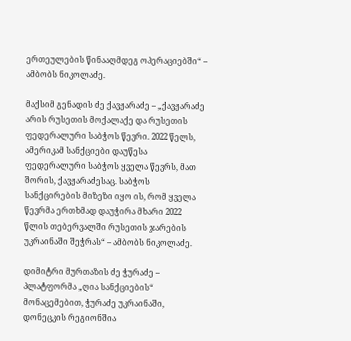ერთეულების წინააღმდეგ ოპერაციებში“ – ამბობს ნიკოლაძე.

მაქსიმ გენადის ძე ქავჟარაძე – „ქავჟარაძე არის რუსეთის მოქალაქე და რუსეთის ფედერალური საბჭოს წევრი. 2022 წელს, ამერიკამ სანქციები დაუწესა ფედერალური საბჭოს ყველა წევრს, მათ შორის, ქავჟარაძესაც. საბჭოს სანქცირების მიზეზი იყო ის, რომ ყველა წევრმა ერთხმად დაუჭირა მხარი 2022 წლის თებერვალში რუსეთის ჯარების უკრაინაში შეჭრას“ – ამბობს ნიკოლაძე.

დიმიტრი მურთაზის ძე ჭურაძე – პლატფორმა „ღია სანქციების“ მონაცემებით, ჭურაძე უკრაინაში, დონეცკის რეგიონშია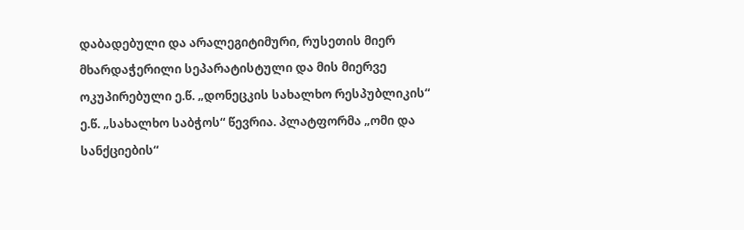დაბადებული და არალეგიტიმური, რუსეთის მიერ მხარდაჭერილი სეპარატისტული და მის მიერვე ოკუპირებული ე.წ. „დონეცკის სახალხო რესპუბლიკის“ ე.წ. „სახალხო საბჭოს“ წევრია. პლატფორმა „ომი და სანქციების“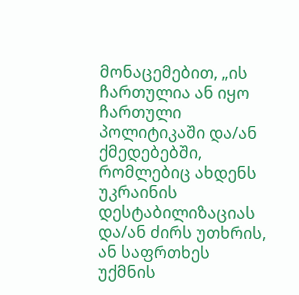მონაცემებით, „ის ჩართულია ან იყო ჩართული პოლიტიკაში და/ან ქმედებებში, რომლებიც ახდენს უკრაინის დესტაბილიზაციას და/ან ძირს უთხრის, ან საფრთხეს უქმნის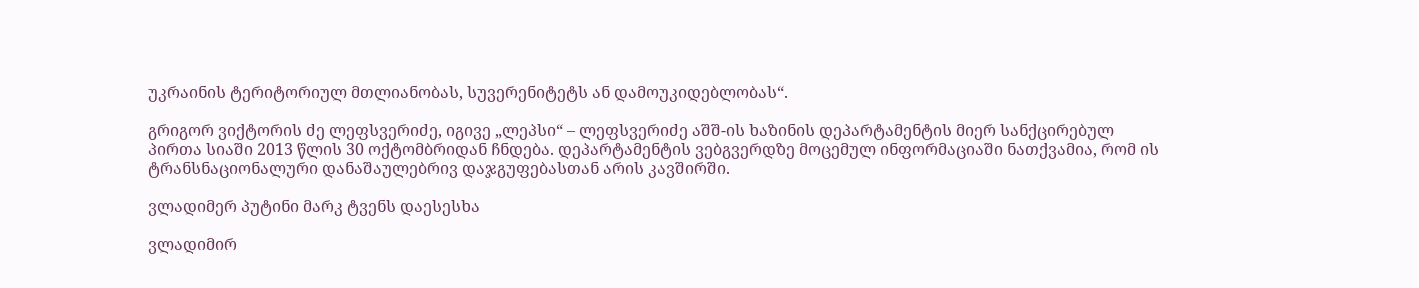უკრაინის ტერიტორიულ მთლიანობას, სუვერენიტეტს ან დამოუკიდებლობას“.

გრიგორ ვიქტორის ძე ლეფსვერიძე, იგივე „ლეპსი“ – ლეფსვერიძე აშშ-ის ხაზინის დეპარტამენტის მიერ სანქცირებულ პირთა სიაში 2013 წლის 30 ოქტომბრიდან ჩნდება. დეპარტამენტის ვებგვერდზე მოცემულ ინფორმაციაში ნათქვამია, რომ ის ტრანსნაციონალური დანაშაულებრივ დაჯგუფებასთან არის კავშირში.

ვლადიმერ პუტინი მარკ ტვენს დაესესხა

ვლადიმირ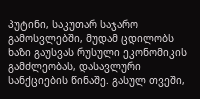პუტინი, საკუთარ საჯარო გამოსვლებში, მუდამ ცდილობს ხაზი გაუსვას რუსული ეკონომიკის გამძლეობას, დასავლური სანქციების წინაშე. გასულ თვეში,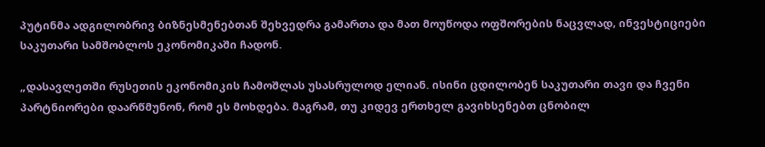პუტინმა ადგილობრივ ბიზნესმენებთან შეხვედრა გამართა და მათ მოუწოდა ოფშორების ნაცვლად, ინვესტიციები საკუთარი სამშობლოს ეკონომიკაში ჩადონ.

„დასავლეთში რუსეთის ეკონომიკის ჩამოშლას უსასრულოდ ელიან. ისინი ცდილობენ საკუთარი თავი და ჩვენი პარტნიორები დაარწმუნონ, რომ ეს მოხდება. მაგრამ, თუ კიდევ ერთხელ გავიხსენებთ ცნობილ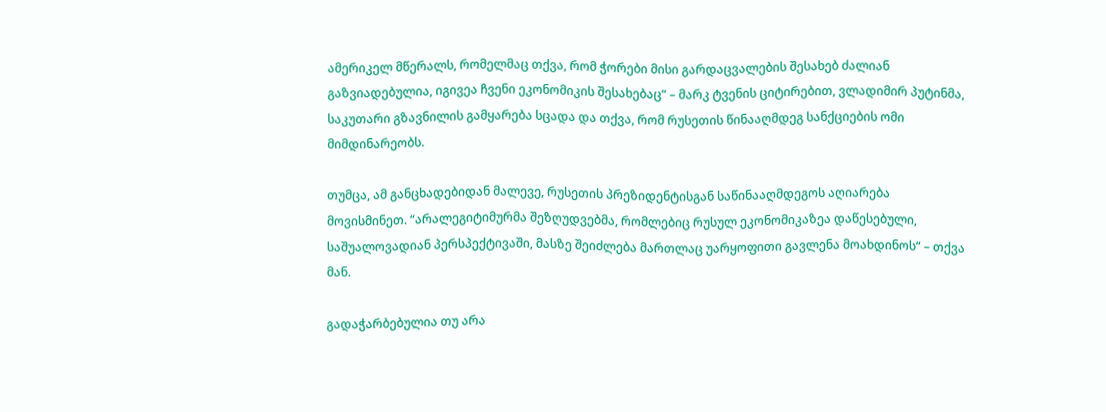ამერიკელ მწერალს, რომელმაც თქვა, რომ ჭორები მისი გარდაცვალების შესახებ ძალიან გაზვიადებულია, იგივეა ჩვენი ეკონომიკის შესახებაც“ – მარკ ტვენის ციტირებით, ვლადიმირ პუტინმა, საკუთარი გზავნილის გამყარება სცადა და თქვა, რომ რუსეთის წინააღმდეგ სანქციების ომი მიმდინარეობს.

თუმცა, ამ განცხადებიდან მალევე, რუსეთის პრეზიდენტისგან საწინააღმდეგოს აღიარება მოვისმინეთ. “არალეგიტიმურმა შეზღუდვებმა, რომლებიც რუსულ ეკონომიკაზეა დაწესებული, საშუალოვადიან პერსპექტივაში, მასზე შეიძლება მართლაც უარყოფითი გავლენა მოახდინოს“ – თქვა მან.

გადაჭარბებულია თუ არა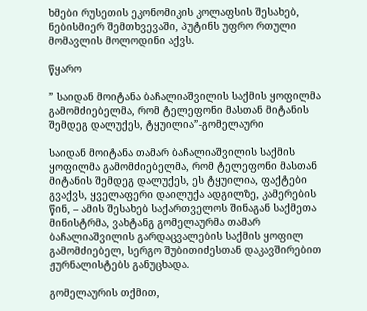ხმები რუსეთის ეკონომიკის კოლაფსის შესახებ, ნებისმიერ შემთხვევაში, პუტინს უფრო რთული მომავლის მოლოდინი აქვს.

წყარო

” საიდან მოიტანა ბაჩალიაშვილის საქმის ყოფილმა გამომძიებელმა, რომ ტელეფონი მასთან მიტანის შემდეგ დალუქეს, ტყუილია”-გომელაური

საიდან მოიტანა თამარ ბაჩალიაშვილის საქმის ყოფილმა გამომძიებელმა, რომ ტელეფონი მასთან მიტანის შემდეგ დალუქეს, ეს ტყუილია, ფაქტები გვაქვს, ყველაფერი დაილუქა ადგილზე, კამერების წინ, – ამის შესახებ საქართველოს შინაგან საქმეთა მინისტრმა, ვახტანგ გომელაურმა თამარ ბაჩალიაშვილის გარდაცვალების საქმის ყოფილ გამომძიებელ, სერგო შუბითიძესთან დაკავშირებით ჟურნალისტებს განუცხადა.

გომელაურის თქმით,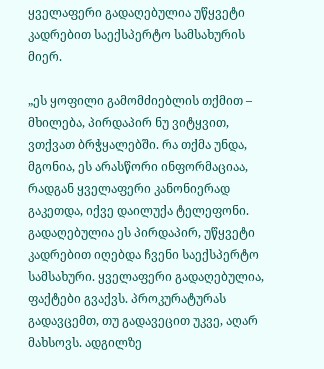ყველაფერი გადაღებულია უწყვეტი კადრებით საექსპერტო სამსახურის მიერ.

„ეს ყოფილი გამომძიებლის თქმით – მხილება, პირდაპირ ნუ ვიტყვით, ვთქვათ ბრჭყალებში. რა თქმა უნდა, მგონია, ეს არასწორი ინფორმაციაა, რადგან ყველაფერი კანონიერად გაკეთდა, იქვე დაილუქა ტელეფონი. გადაღებულია ეს პირდაპირ, უწყვეტი კადრებით იღებდა ჩვენი საექსპერტო სამსახური. ყველაფერი გადაღებულია, ფაქტები გვაქვს. პროკურატურას გადავცემთ, თუ გადავეცით უკვე, აღარ მახსოვს. ადგილზე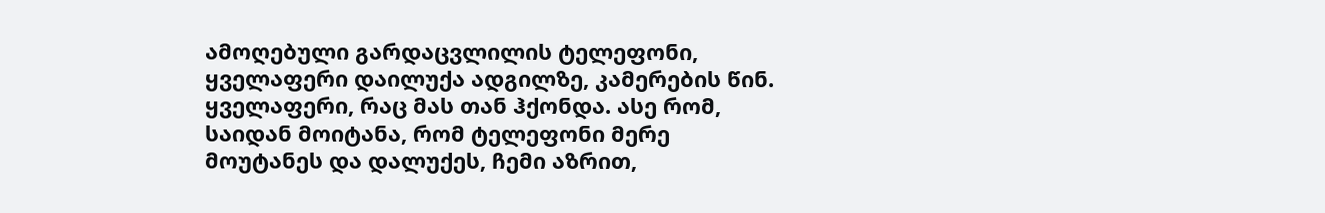ამოღებული გარდაცვლილის ტელეფონი, ყველაფერი დაილუქა ადგილზე, კამერების წინ. ყველაფერი, რაც მას თან ჰქონდა. ასე რომ, საიდან მოიტანა, რომ ტელეფონი მერე მოუტანეს და დალუქეს, ჩემი აზრით,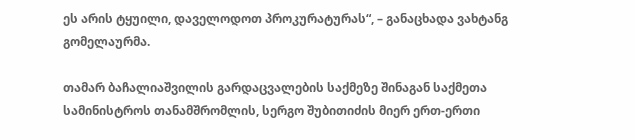ეს არის ტყუილი, დაველოდოთ პროკურატურას“, – განაცხადა ვახტანგ გომელაურმა.

თამარ ბაჩალიაშვილის გარდაცვალების საქმეზე შინაგან საქმეთა სამინისტროს თანამშრომლის, სერგო შუბითიძის მიერ ერთ-ერთი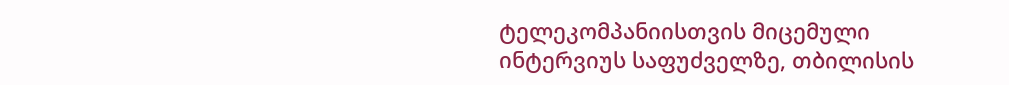ტელეკომპანიისთვის მიცემული ინტერვიუს საფუძველზე, თბილისის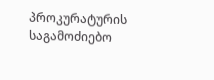პროკურატურის საგამოძიებო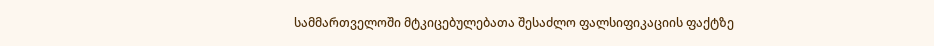სამმართველოში მტკიცებულებათა შესაძლო ფალსიფიკაციის ფაქტზე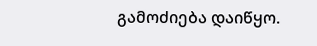გამოძიება დაიწყო.